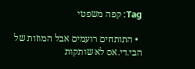Tag: קפה משפטי

  • התותחים רועמים אבל המוזות של הבי.די.אס לא שותקות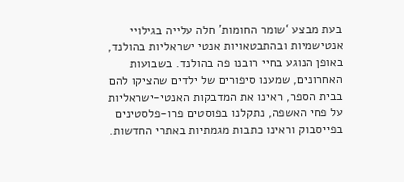בעת מבצע ‘שומר החומות’ חלה עלייה בגילויי אנטישמיות ובהתבטאויות אנטי ישראליות בהולנד, באופן הנוגע בחיי רובנו פה בהולנד. בשבועות האחרונים, שמענו סיפורים של ילדים שהציקו להם בבית הספר, ראינו את המדבקות האנטי-ישראליות על פחי האשפה, נתקלנו בפוסטים פרו-פלסטינים בפייסבוק וראינו כתבות מגמתיות באתרי החדשות.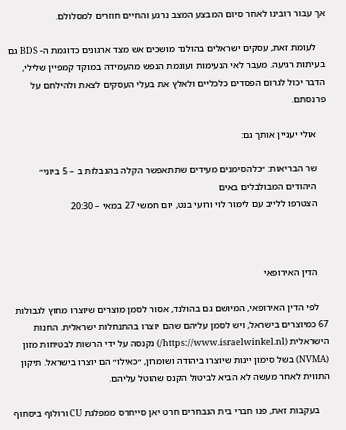אך עבור רובינו לאחר סיום המבצע המצב נרגע והחיים חוזרים למסלולם.

    לעומת זאת, עסקים ישראלים בהולנד מושכים אש מצד ארגונים כדוגמת ה- BDS גם בעיתות רגיעה. מעבר לאי הנעימות ועוגמת הנפש מהעמידה במוקד קמפיין שלילי, הדבר יכול לגרום הפסדים כלכליים ולאלץ את בעלי העסקים לצאת ולהילחם על פרנסתם.

    אולי יעניין אותך גם:

    שר הבריאות: ״כלהסימנים מעידים שתתאפשר הקלה בהגבלות ב – 5 ביוני״
    היהודים המבולבלים באים
    הצטרפו ללייב עם לימור לוי ורועי בנט, יום חמשי 27 במאי – 20:30



    הדין האירופאי

    לפי הדין האירופאי, המיושם גם בהולנד, אסור לסמן מוצרים שיוצרו מחוץ לגבולות 67 כמיוצרים בישראל, ויש לסמן עליהם שהם יוצרו בהתנחלות ישראלית. החנות הישראלית (https://www.israelwinkel.nl/) נקנסה על ידי הרשות לבטיחות מזון (NVMA) בשל סימון יינות שיוצרו ביהודה ושומרון, ״כאילו״ הם יוצרו בישראל. תיקון התווית לאחר מעשה לא הביא לביטול הקנס שהוטל עליהם.

    בעקבות זאת, פנו חברי בית הנבחרים חרט יאן סייחרס ממפלגת CU ורולוף ביסחוף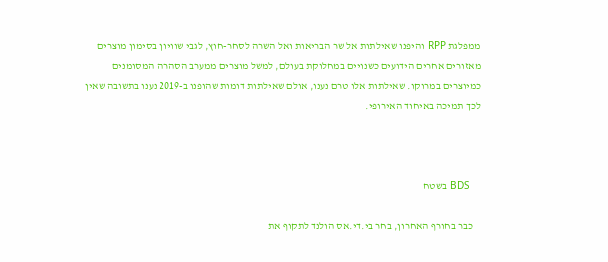ממפלגת RPP והיפנו שאילתות אל שר הבריאות ואל השרה לסחר-חוץ, לגבי שוויון בסימון מוצרים מאזורים אחרים הידועים כשנויים במחלוקת בעולם, למשל מוצרים ממערב הסהרה המסומנים כמיוצרים במרוקו. שאילתות אלו טרם נענו, אולם שאילתות דומות שהופנו ב-2019 נענו בתשובה שאין לכך תמיכה באיחוד האירופי.



    BDS בשטח

    כבר בחורף האחרון, בחר בי.די.אס הולנד לתקוף את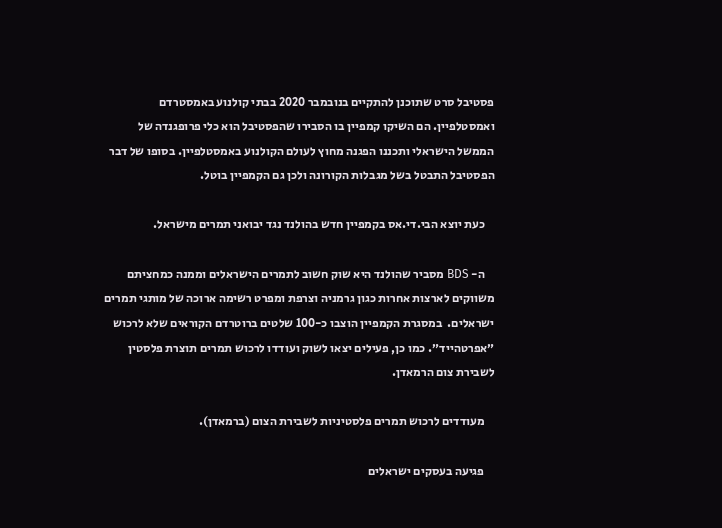פסטיבל סרט שתוכנן להתקיים בנובמבר 2020 בבתי קולנוע באמסטרדם ואמסטלפיין. הם השיקו קמפיין בו הסבירו שהפסטיבל הוא כלי פרופגנדה של הממשל הישראלי ותכננו הפגנה מחוץ לעולם הקולנוע באמסטלפיין. בסופו של דבר הפסטיבל התבטל בשל מגבלות הקורונה ולכן גם הקמפיין בוטל.

    כעת יוצא הבי.די.אס בקמפיין חדש בהולנד נגד יבואני תמרים מישראל.

    ה- BDS מסביר שהולנד היא שוק חשוב לתמרים הישראלים וממנה כמחציתם משווקים לארצות אחרות כגון גרמניה וצרפת ומפרט רשימה ארוכה של מותגי תמרים ישראלים.  במסגרת הקמפיין הוצבו כ-100 שלטים ברוטרדם הקוראים שלא לרכוש ״אפרטהייד״. כמו כן, פעילים יצאו לשוק ועודדו לרכוש תמרים תוצרת פלסטין לשבירת צום הרמאדן.

    מעודדים לרכוש תמרים פלסטיניות לשבירת הצום (ברמאדן).

    פגיעה בעסקים ישראלים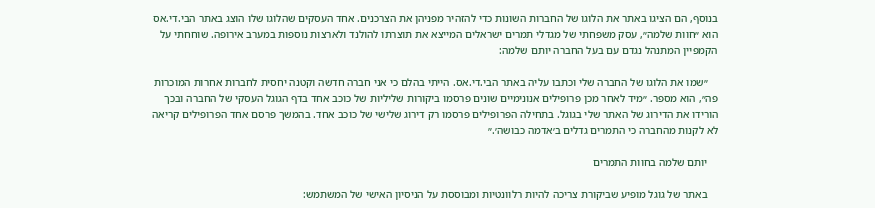בנוסף, הם הציגו באתר את הלוגו של החברות השונות כדי להזהיר מפניהן את הצרכנים. אחד העסקים שהלוגו שלו הוצג באתר הבי.די.אס  הוא ״חוות שלמה״, עסק משפחתי של מגדלי תמרים ישראלים המייצא את תוצרתו להולנד ולארצות נוספות במערב אירופה. שוחחתי על הקמפיין המתנהל נגדם עם בעל החברה יותם שלמה:

    ״שמו את הלוגו של החברה שלי וכתבו עליה באתר הבי.די.אס. הייתי בהלם כי אני חברה חדשה וקטנה יחסית לחברות אחרות המוכרות פה״, הוא מספר. ״מיד לאחר מכן פרופילים אנונימיים שונים פרסמו ביקורות שליליות של כוכב אחד בדף הגוגל העסקי של החברה ובכך הורידו את הדירוג של האתר שלי בגוגל. בתחילה הפרופילים פרסמו רק דירוג שלישי של כוכב אחד. בהמשך פרסם אחד הפרופילים קריאה לא לקנות מהחברה כי התמרים גדלים ב׳אדמה כבושה׳.״

    יותם שלמה בחוות התמרים

    באתר של גוגל מופיע שביקורת צריכה להיות רלוונטיות ומבוססת על הניסיון האישי של המשתמש: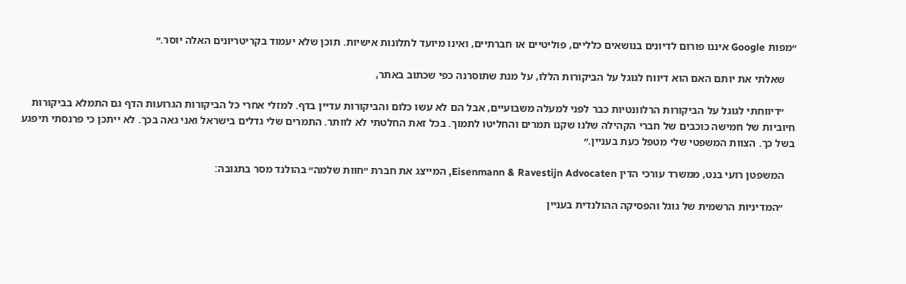״מפות Google איננו פורום לדיונים בנושאים כלליים, פוליטיים או חברתיים, ואינו מיועד לתלונות אישיות. תוכן שלא יעמוד בקריטריונים האלה יוסר.״

    שאלתי את יותם האם הוא דיווח לגוגל על הביקורות הללו, על מנת שתוסרנה כפי שכתוב באתר,

    ״דיווחתי לגוגל על הביקורות הרלוונטיות כבר לפני למעלה משבועיים, אבל הם לא עשו כלום והביקורות עדיין בדף. למזלי אחרי כל הביקורות הגרועות הדף גם התמלא בביקורות חיוביות של חמישה כוכבים של חברי הקהילה שלנו שקנו תמרים והחליטו לתמוך. בכל זאת החלטתי לא לוותר. התמרים שלי גדלים בישראל ואני גאה בכך. לא ייתכן כי פרנסתי תיפגע בשל כך. הצוות המשפטי שלי מטפל כעת בעניין.״

    המשפטן רועי בנט, ממשרד עורכי הדין Eisenmann & Ravestijn Advocaten, המייצג את חברת ״חוות שלמה״ בהולנד מסר בתגובה:

    ״המדיניות הרשמית של גוגל והפסיקה ההולנדית בעניין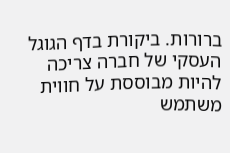ברורות. ביקורת בדף הגוגל העסקי של חברה צריכה להיות מבוססת על חווית משתמש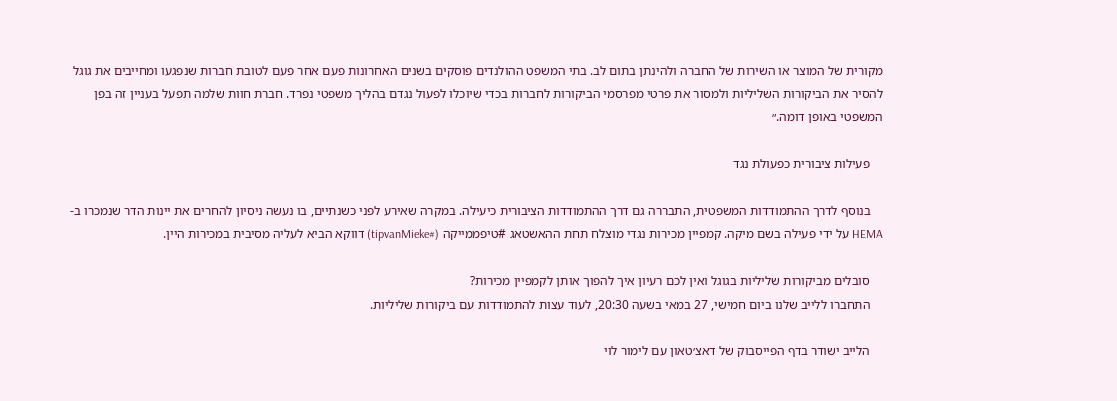מקורית של המוצר או השירות של החברה ולהינתן בתום לב. בתי המשפט ההולנדים פוסקים בשנים האחרונות פעם אחר פעם לטובת חברות שנפגעו ומחייבים את גוגל להסיר את הביקורות השליליות ולמסור את פרטי מפרסמי הביקורות לחברות בכדי שיוכלו לפעול נגדם בהליך משפטי נפרד. חברת חוות שלמה תפעל בעניין זה בפן המשפטי באופן דומה.״

    פעילות ציבורית כפעולת נגד

    בנוסף לדרך ההתמודדות המשפטית, התבררה גם דרך ההתמודדות הציבורית כיעילה. במקרה שאירע לפני כשנתיים, בו נעשה ניסיון להחרים את יינות הדר שנמכרו ב- HEMA על ידי פעילה בשם מיקה. קמפיין מכירות נגדי מוצלח תחת ההאשטאג #טיפממייקה (#tipvanMieke) דווקא הביא לעליה מסיבית במכירות היין.

    סובלים מביקורות שליליות בגוגל ואין לכם רעיון איך להפוך אותן לקמפיין מכירות?
    התחברו ללייב שלנו ביום חמישי, 27 במאי בשעה 20:30, לעוד עצות להתמודדות עם ביקורות שליליות.

    הלייב ישודר בדף הפייסבוק של דאצ׳טאון עם לימור לוי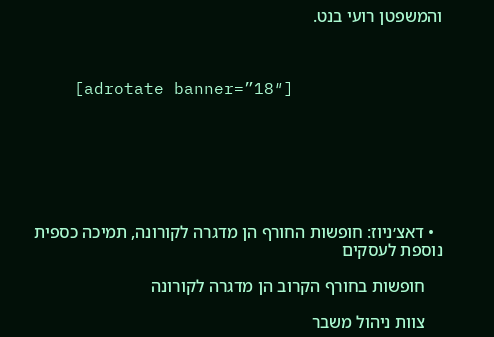והמשפטן רועי בנט.



    [adrotate banner=”18″]







  • דאצ׳ניוז: חופשות החורף הן מדגרה לקורונה, תמיכה כספית נוספת לעסקים

    חופשות בחורף הקרוב הן מדגרה לקורונה

    צוות ניהול משבר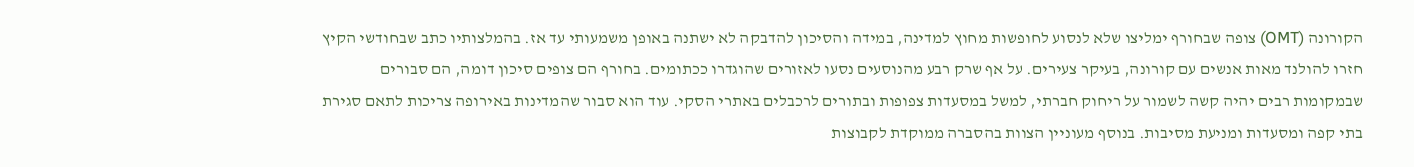הקורונה (OMT) צופה שבחורף ימליצו שלא לנסוע לחופשות מחוץ למדינה, במידה והסיכון להדבקה לא ישתנה באופן משמעותי עד אז. בהמלצותיו כתב שבחודשי הקיץ חזרו להולנד מאות אנשים עם קורונה, בעיקר צעירים. על אף שרק רבע מהנוסעים נסעו לאזורים שהוגדרו ככתומים. בחורף הם צופים סיכון דומה, הם סבורים שבמקומות רבים יהיה קשה לשמור על ריחוק חברתי, למשל במסעדות צפופות ובתורים לרכבלים באתרי הסקי. עוד הוא סבור שהמדינות באירופה צריכות לתאם סגירת בתי קפה ומסעדות ומניעת מסיבות. בנוסף מעוניין הצוות בהסברה ממוקדת לקבוצות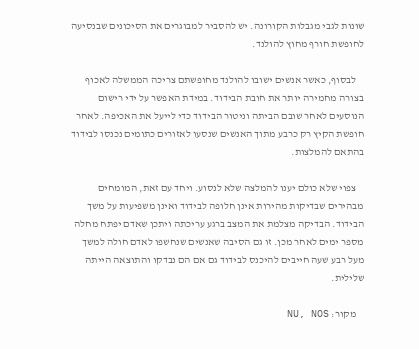שונות לגבי מגבלות הקורונה. יש להסביר למבוגרים את הסיכונים שבנסיעה לחופשת חורף מחוץ להולנד.

    לבסוף, כאשר אנשים ישובו להולנד מחופשתם צריכה הממשלה לאכוף בצורה מחמירה יותר את חובת הבידוד. במידת האפשר על ידי רישום הנוסעים לאחר שובם הביתה וניטור הבידוד כדי לייעל את האכיפה. לאחר חופשת הקיץ רק כרבע מתוך האנשים שנסעו לאזורים כתומים נכנסו לבידוד בהתאם להמלצות.

    צפוי שלא כולם יענו להמלצה שלא לנסוע. ויחד עם זאת, המומחים מבהירים שבדיקות מהירות אינן חלופה לבידוד ואינן משפיעות על משך הבידוד. הבדיקה מצלמת את המצב ברגע עריכתה ויתכן שאדם יפתח מחלה מספר ימים לאחר מכן. זו גם הסיבה שאנשים שנחשפו לאדם חולה למשך מעל רבע שעה חייבים להיכנס לבידוד גם אם הם נבדקו והתוצאה הייתה שלילית.

    מקור: NU, NOS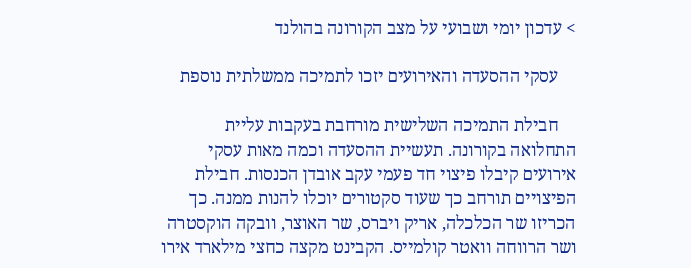> עדכון יומי ושבועי על מצב הקורונה בהולנד

    עסקי ההסעדה והאירועים יזכו לתמיכה ממשלתית נוספת

    חבילת התמיכה השלישית מורחבת בעקבות עליית התחלואה בקורונה. תעשיית ההסעדה וכמה מאות עסקי אירועים קיבלו פיצוי חד פעמי עקב אובדן הכנסות. חבילת הפיצויים תורחב כך שעוד סקטורים יוכלו להנות ממנה. כך הכריזו שר הכלכלה, אריק ויברס, שר האוצר, וובקה הוקסטרה ושר הרווחה וואטר קולמייס. הקבינט מקצה כחצי מילארד אירו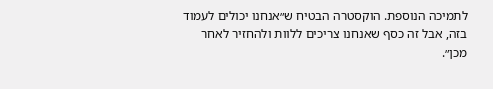לתמיכה הנוספת. הוקסטרה הבטיח ש״אנחנו יכולים לעמוד בזה, אבל זה כסף שאנחנו צריכים ללוות ולהחזיר לאחר מכן״.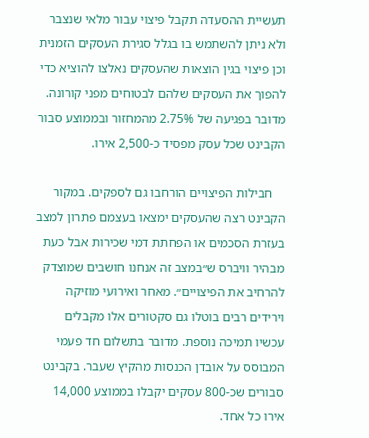תעשיית ההסעדה תקבל פיצוי עבור מלאי שנצבר ולא ניתן להשתמש בו בגלל סגירת העסקים הזמנית וכן פיצוי בגין הוצאות שהעסקים נאלצו להוציא כדי להפוך את העסקים שלהם לבטוחים מפני קורונה. מדובר בפגיעה של 2.75% מהמחזור ובממוצע סבור הקבינט שכל עסק מפסיד כ-2,500 אירו.

    חבילות הפיצויים הורחבו גם לספקים. במקור הקבינט רצה שהעסקים ימצאו בעצמם פתרון למצב בעזרת הסכמים או הפחתת דמי שכירות אבל כעת מבהיר וויברס ש״במצב זה אנחנו חושבים שמוצדק להרחיב את הפיצויים״. מאחר ואירועי מוזיקה וירידים רבים בוטלו גם סקטורים אלו מקבלים עכשיו תמיכה נוספת. מדובר בתשלום חד פעמי  המבוסס על אובדן הכנסות מהקיץ שעבר. בקבינט סבורים שכ-800 עסקים יקבלו בממוצע 14,000 אירו כל אחד.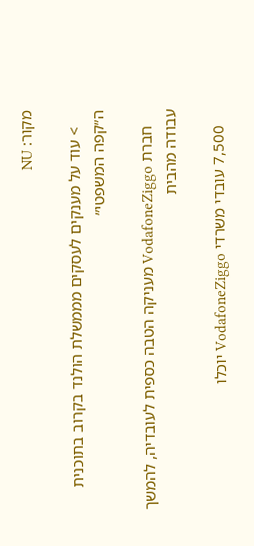מקור: NU

    > עוד על מענקים לעסקים מממשלת הולנד בקרוב בתוכנית ה״קפה המשפטי״

    חברת VodafoneZiggo מעניקה הטבה כספית לעובדיה, להמשך עבודה מהבית

    7,500 עובדי משרדי VodafoneZiggo יוכלו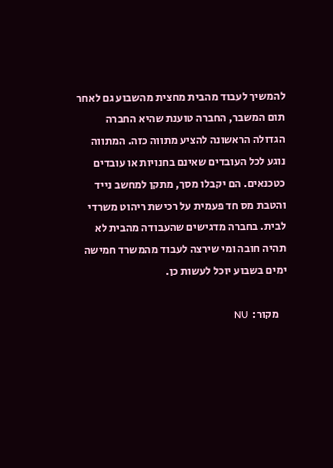להמשיך לעבוד מהבית מחצית מהשבוע גם לאחר תום המשבר, החברה טוענת שהיא החברה הגדולה הראשונה להציע מתווה כזה. המתווה נוגע לכל העובדים שאינם בחנויות או עובדים כטכנאים. הם יקבלו מסך, מתקן למחשב נייד והטבת מס חד פעמית על רכישת ריהוט משרדי לבית. בחברה מדגישים שהעבודה מהבית לא תהיה חובה ומי שירצה לעבוד מהמשרד חמישה ימים בשבוע יוכל לעשות כן.

    מקור:  NU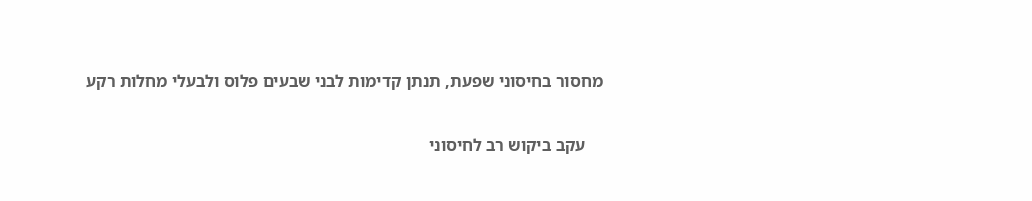מחסור בחיסוני שפעת, תנתן קדימות לבני שבעים פלוס ולבעלי מחלות רקע

    עקב ביקוש רב לחיסוני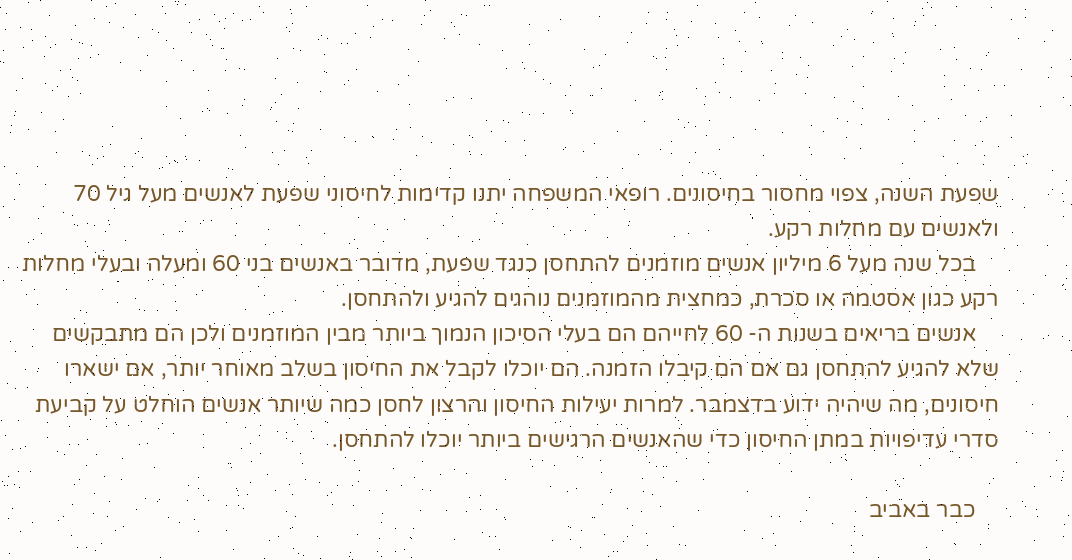שפעת השנה, צפוי מחסור בחיסונים. רופאי המשפחה יתנו קדימות לחיסוני שפעת לאנשים מעל גיל 70 ולאנשים עם מחלות רקע.
    בכל שנה מעל 6 מיליון אנשים מוזמנים להתחסן כנגד שפעת, מדובר באנשים בני 60 ומעלה ובעלי מחלות רקע כגון אסטמה או סכרת, כמחצית מהמוזמנים נוהגים להגיע ולהתחסן.
    אנשים בריאים בשנות ה- 60 לחייהם הם בעלי הסיכון הנמוך ביותר מבין המוזמנים ולכן הם מתבקשים שלא להגיע להתחסן גם אם הם קיבלו הזמנה. הם יוכלו לקבל את החיסון בשלב מאוחר יותר, אם ישארו חיסונים, מה שיהיה ידוע בדצמבר. למרות יעילות החיסון והרצון לחסן כמה שיותר אנשים הוחלט על קביעת סדרי עדיפויות במתן החיסון כדי שהאנשים הרגישים ביותר יוכלו להתחסן.

    כבר באביב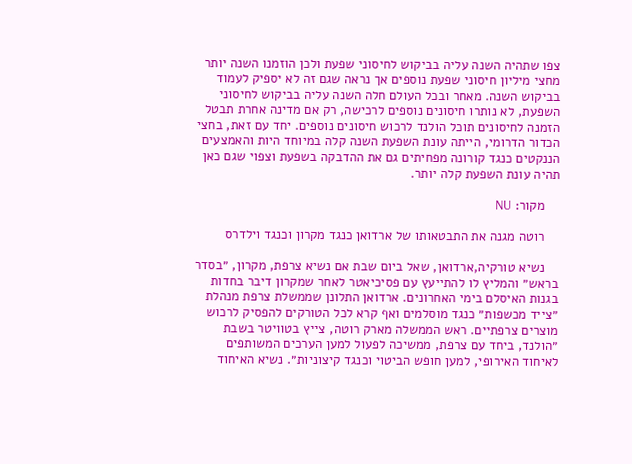צפו שתהיה השנה עליה בביקוש לחיסוני שפעת ולכן הוזמנו השנה יותר מחצי מיליון חיסוני שפעת נוספים אך נראה שגם זה לא יספיק לעמוד בביקוש השנה. מאחר ובכל העולם חלה השנה עליה בביקוש לחיסוני השפעת, לא נותרו חיסונים נוספים לרכישה, רק אם מדינה אחרת תבטל הזמנה לחיסונים תוכל הולנד לרכוש חיסונים נוספים. יחד עם זאת, בחצי הכדור הדרומי, הייתה עונת השפעת השנה קלה במיוחד היות והאמצעים הננקטים כנגד קורונה מפחיתים גם את ההדבקה בשפעת וצפוי שגם כאן תהיה עונת השפעת קלה יותר.

    מקור: NU

    רוטה מגנה את התבטאותו של ארדואן כנגד מקרון וכנגד וילדרס

    נשיא טורקיה,ארדואן, שאל ביום שבת אם נשיא צרפת, מקרון, ״בסדר בראש״ והמליץ לו להתייעץ עם פסיכיאטר לאחר שמקרון דיבר בחדות בגנות האיסלם בימי האחרונים. ארדואן התלונן שממשלת צרפת מנהלת ״צייד מכשפות״ כנגד מוסלמים ואף קרא לכל הטורקים להפסיק לרכוש מוצרים צרפתיים. ראש הממשלה מארק רוטה, צייץ בטוויטר בשבת ״הולנד, ביחד עם צרפת, ממשיכה לפעול למען הערכים המשותפים לאיחוד האירופי, למען חופש הביטוי וכנגד קיצוניות״. נשיא האיחוד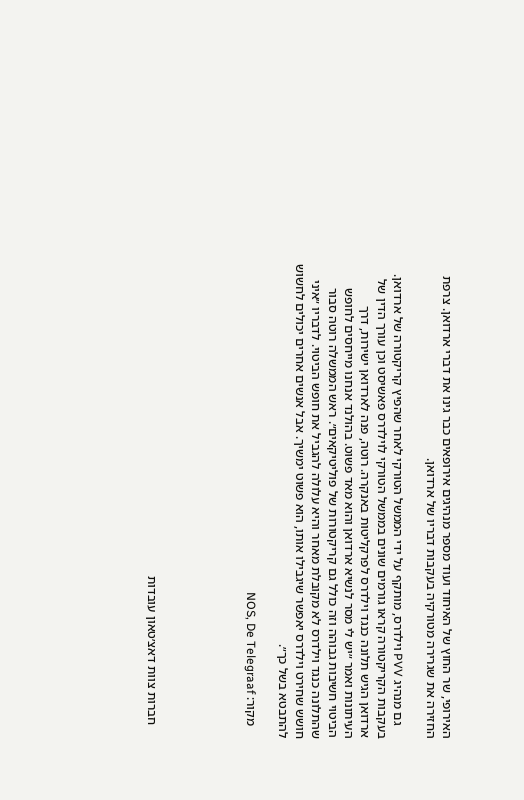האירופי, שר החוץ של האיחוד ועוד מספר מנהיגים אירופאים כבר גינו את דברי ארדואן. צרפת החזירה את שגרירה מטורקיה בעקבות דבריו של ארדואן.

    גם מנהיג PVV וילדרס, מותקף על ידי הממשל הטורקי לאחר שהפיץ קריקטורה של ארדואן. בעקבות הקריקטורה קראו גורמים שונים בממשל הטורקי לוילדרס פאשיסט וכן עורך הדין של ארדואן הגיש תלונה כנגד וילדרס לפרקליטות באנקרה. רוטה, פנה לארדואן ישירות, דרך העיתונות ואמר ״יש לי מסר לנשיא ארדואן והוא מאד פשוט. בהולנד אנחנו מייחסים לחופש הביטוי חשיבות גבוהה וזה כולל גם קריקטורות של פוליטיקאים״. ראש הממשלה רוטה סבור שהתלונה כנגד וילדרס לא מקובלת מאחר והיא עלולה להגביל את חופש הביטוי. לדבריו ״איני חושש שחירט וילדרס יאפשר שיגבילו אותו, הוא פשוט ימשיך. אבל אנשים אחרים יכולים לחשוש להתבטא בשל כך״.

    מקור: NOS, De Telegraaf





    חברות צוות דאצ׳טאון עובדות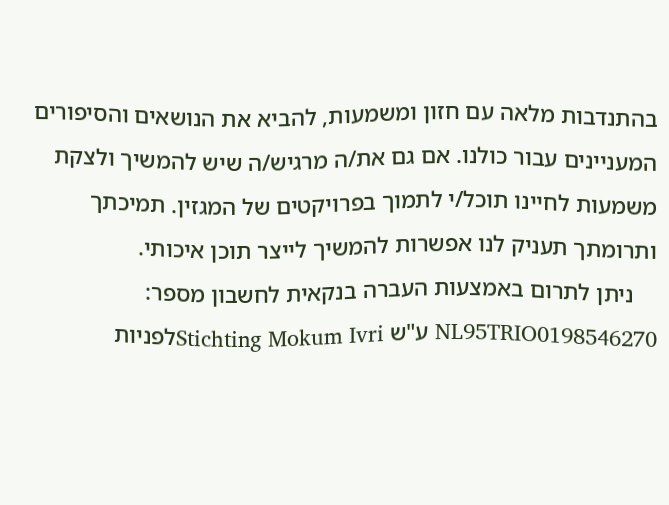בהתנדבות מלאה עם חזון ומשמעות, להביא את הנושאים והסיפורים המעניינים עבור כולנו. אם גם את/ה מרגיש/ה שיש להמשיך ולצקת משמעות לחיינו תוכל/י לתמוך בפרויקטים של המגזין. תמיכתך ותרומתך תעניק לנו אפשרות להמשיך לייצר תוכן איכותי.
    ניתן לתרום באמצעות העברה בנקאית לחשבון מספר: NL95TRIO0198546270 ע"ש Stichting Mokum Ivriלפניות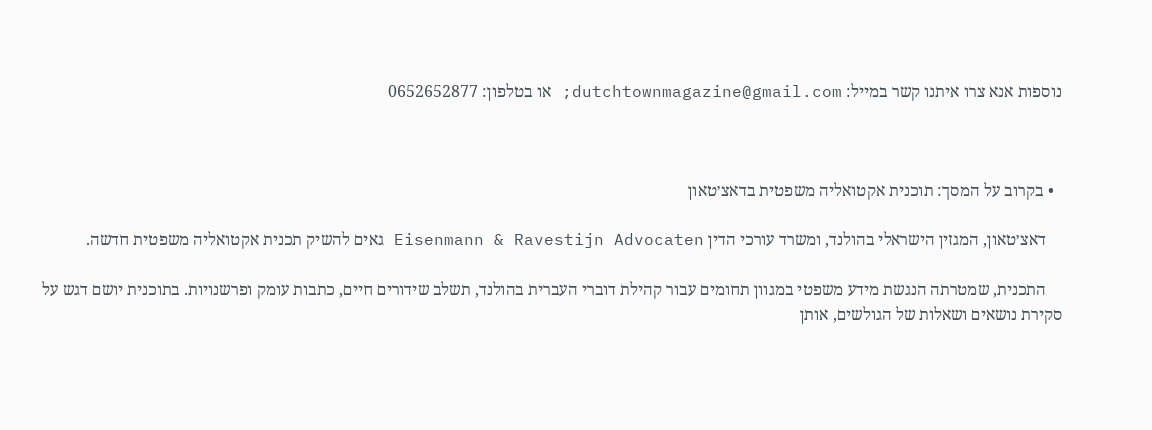נוספות אנא צרו איתנו קשר במייל: dutchtownmagazine@gmail.com; או בטלפון: 0652652877



  • בקרוב על המסך: תוכנית אקטואליה משפטית בדאצ׳טאון

    דאצ׳טאון, המגזין הישראלי בהולנד, ומשרד עורכי הדין Eisenmann & Ravestijn Advocaten גאים להשיק תכנית אקטואליה משפטית חדשה.

    התכנית, שמטרתה הנגשת מידע משפטי במגוון תחומים עבור קהילת דוברי העברית בהולנד, תשלב שידורים חיים, כתבות עומק ופרשנויות. בתוכנית יושם דגש על סקירת נושאים ושאלות של הגולשים, אותן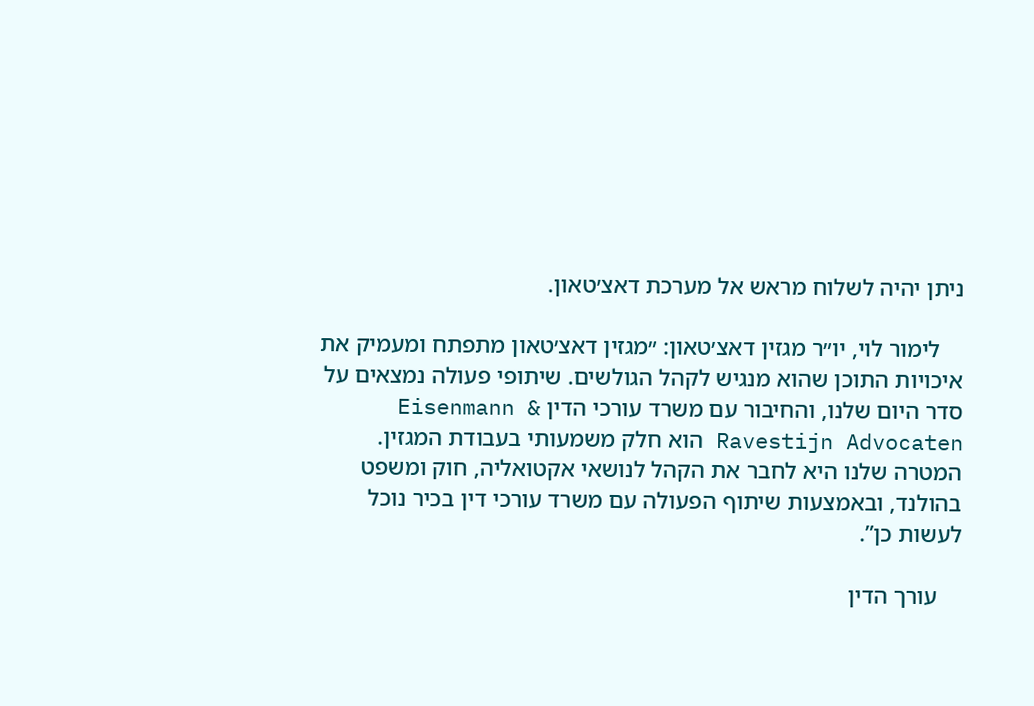ניתן יהיה לשלוח מראש אל מערכת דאצ׳טאון.

    לימור לוי, יו״ר מגזין דאצ׳טאון: ״מגזין דאצ׳טאון מתפתח ומעמיק את איכויות התוכן שהוא מנגיש לקהל הגולשים. שיתופי פעולה נמצאים על סדר היום שלנו, והחיבור עם משרד עורכי הדין Eisenmann & Ravestijn Advocaten הוא חלק משמעותי בעבודת המגזין. המטרה שלנו היא לחבר את הקהל לנושאי אקטואליה, חוק ומשפט בהולנד, ובאמצעות שיתוף הפעולה עם משרד עורכי דין בכיר נוכל לעשות כן”.

    עורך הדין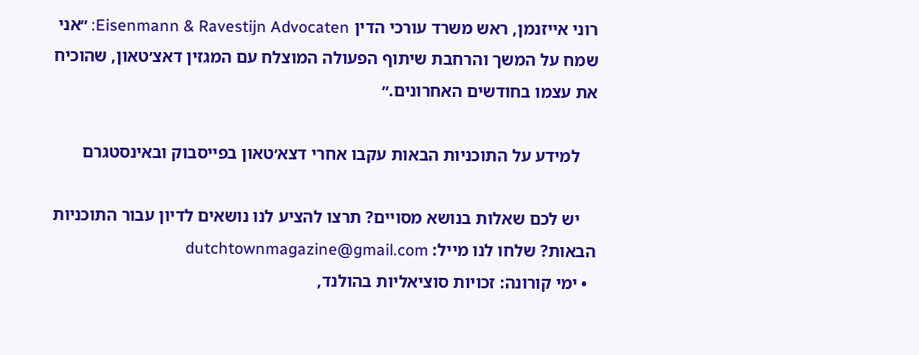רוני אייזנמן, ראש משרד עורכי הדין Eisenmann & Ravestijn Advocaten: ״אני שמח על המשך והרחבת שיתוף הפעולה המוצלח עם המגזין דאצ׳טאון, שהוכיח את עצמו בחודשים האחרונים.״

    למידע על התוכניות הבאות עקבו אחרי דצא׳טאון בפייסבוק ובאינסטגרם

    יש לכם שאלות בנושא מסויים? תרצו להציע לנו נושאים לדיון עבור התוכניות הבאות? שלחו לנו מייל: dutchtownmagazine@gmail.com
  • ימי קורונה: זכויות סוציאליות בהולנד,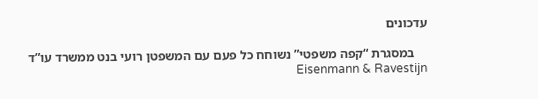עדכונים

    במסגרת “קפה משפטי” נשוחח כל פעם עם המשפטן רועי בנט ממשרד עו”ד Eisenmann & Ravestijn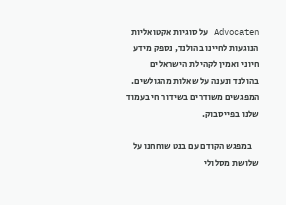Advocaten על סוגיות אקטואליות הנוגעות לחיינו בהולנד, נספק מידע חיוני ואמין לקהילת הישראלים בהולנד ונענה על שאלות מהגולשים. המפגשים משודרים בשידור חי בעמוד שלנו בפייסבוק.

    במפגש הקודם עם בנט שוחחנו על שלושת מסלולי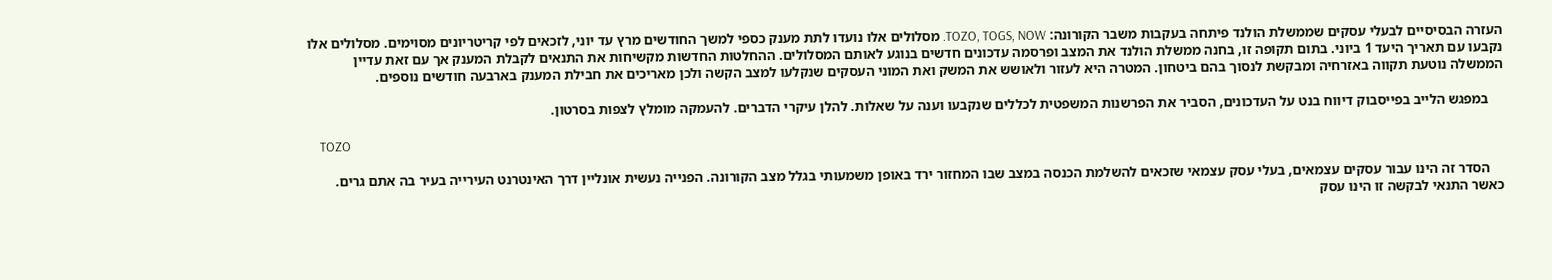העזרה הבסיסיים לבעלי עסקים שממשלת הולנד פיתחה בעקבות משבר הקורונה: TOZO, TOGS, NOW. מסלולים אלו נועדו לתת מענק כספי למשך החודשים מרץ עד יוני, לזכאים לפי קריטריונים מסוימים. מסלולים אלו נקבעו עם תאריך היעד 1 ביוני. בתום תקופה זו, בחנה ממשלת הולנד את המצב ופרסמה עדכונים חדשים בנוגע לאותם המסלולים. ההחלטות החדשות מקשיחות את התנאים לקבלת המענק אך עם זאת עדיין הממשלה נוטעת תקווה באזרחיה ומבקשת לנסוך בהם ביטחון. המטרה היא לעזור ולאושש את המשק ואת המוני העסקים שנקלעו למצב הקשה ולכן מאריכים את חבילת המענק בארבעה חודשים נוספים.

    במפגש הלייב בפייסבוק דיווח בנט על העדכונים, הסביר את הפרשנות המשפטית לכללים שנקבעו וענה על שאלות. להלן עיקרי הדברים. להעמקה מומלץ לצפות בסרטון.

    TOZO

    הסדר זה הינו עבור עסקים עצמאים, בעלי עסק עצמאי שזכאים להשלמת הכנסה במצב שבו המחזור ירד באופן משמעותי בגלל מצב הקורונה. הפנייה נעשית אונליין דרך האינטרנט העירייה בעיר בה אתם גרים. כאשר התנאי לבקשה זו הינו עסק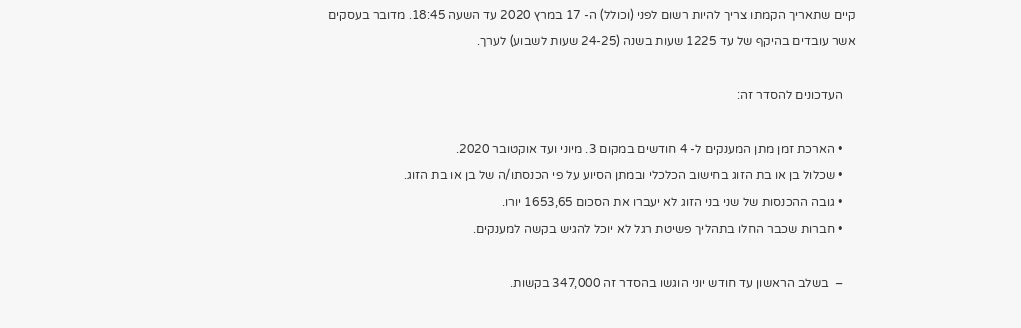קיים שתאריך הקמתו צריך להיות רשום לפני (וכולל) ה- 17 במרץ 2020 עד השעה 18:45. מדובר בעסקים אשר עובדים בהיקף של עד 1225 שעות בשנה (24-25 שעות לשבוע) לערך.

    העדכונים להסדר זה:

    • הארכת זמן מתן המענקים ל- 4 חודשים במקום 3. מיוני ועד אוקטובר 2020.
    • שכלול בן או בת הזוג בחישוב הכלכלי ובמתן הסיוע על פי הכנסתו/ה של בן או בת הזוג.
    • גובה ההכנסות של שני בני הזוג לא יעברו את הסכום 1653,65 יורו.
    • חברות שכבר החלו בתהליך פשיטת רגל לא יוכל להגיש בקשה למענקים.

    –  בשלב הראשון עד חודש יוני הוגשו בהסדר זה 347,000 בקשות.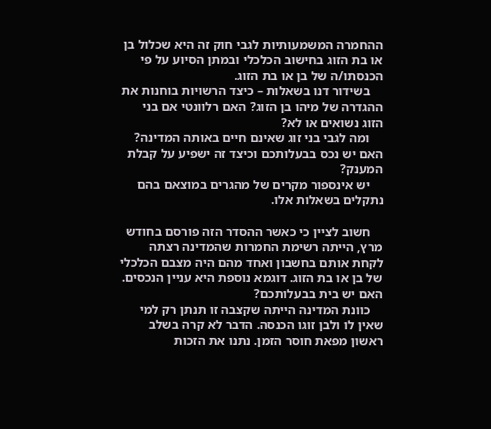ההחמרה המשמעותיות לגבי חוק זה היא שכלול בן או בת הזוג בחישוב הכלכלי ובמתן הסיוע על פי הכנסתו/ה של בן או בת הזוג.
    בשידור דנו בשאלות – כיצד הרשויות בוחנות את ההגדרה של מיהו בן הזוג? האם רלוונטי אם בני הזוג נשואים או לא?
    ומה לגבי בני זוג שאינם חיים באותה המדינה? האם יש נכס בבעלותכם וכיצד זה ישפיע על קבלת המענק?
    יש אינספור מקרים של מהגרים במוצאם בהם נתקלים בשאלות אלו.

    חשוב לציין כי כאשר ההסדר הזה פורסם בחודש מרץ, הייתה רשימת החמרות שהמדינה רצתה לקחת אותם בחשבון ואחד מהם היה מצבם הכלכלי של בן או בת הזוג. דוגמא נוספת היא עניין הנכסים. האם יש בית בבעלותכם?
    כוונת המדינה הייתה שקצבה זו תנתן רק למי שאין לו ולבן זוגו הכנסה. הדבר לא קרה בשלב ראשון מפאת חוסר הזמן. נתנו את הזכות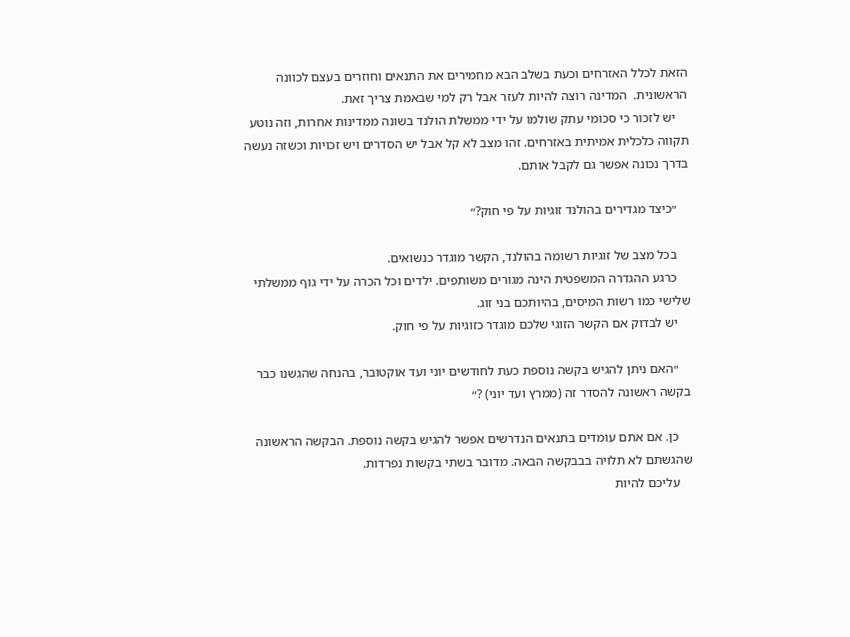הזאת לכלל האזרחים וכעת בשלב הבא מחמירים את התנאים וחוזרים בעצם לכוונה הראשונית.  המדינה רוצה להיות לעזר אבל רק למי שבאמת צריך זאת.
    יש לזכור כי סכומי עתק שולמו על ידי ממשלת הולנד בשונה ממדינות אחרות, וזה נוטע תקווה כלכלית אמיתית באזרחים. זהו מצב לא קל אבל יש הסדרים ויש זכויות וכשזה נעשה בדרך נכונה אפשר גם לקבל אותם.

    ״כיצד מגדירים בהולנד זוגיות על פי חוק?״

    בכל מצב של זוגיות רשומה בהולנד, הקשר מוגדר כנשואים.
    כרגע ההגדרה המשפטית הינה מגורים משותפים. ילדים וכל הכרה על ידי גוף ממשלתי שלישי כמו רשות המיסים, בהיותכם בני זוג.
    יש לבדוק אם הקשר הזוגי שלכם מוגדר כזוגיות על פי חוק.

    ״האם ניתן להגיש בקשה נוספת כעת לחודשים יוני ועד אוקטובר, בהנחה שהגשנו כבר בקשה ראשונה להסדר זה (ממרץ ועד יוני) ?״

    כן. אם אתם עומדים בתנאים הנדרשים אפשר להגיש בקשה נוספת. הבקשה הראשונה שהגשתם לא תלויה בבבקשה הבאה. מדובר בשתי בקשות נפרדות.
    עליכם להיות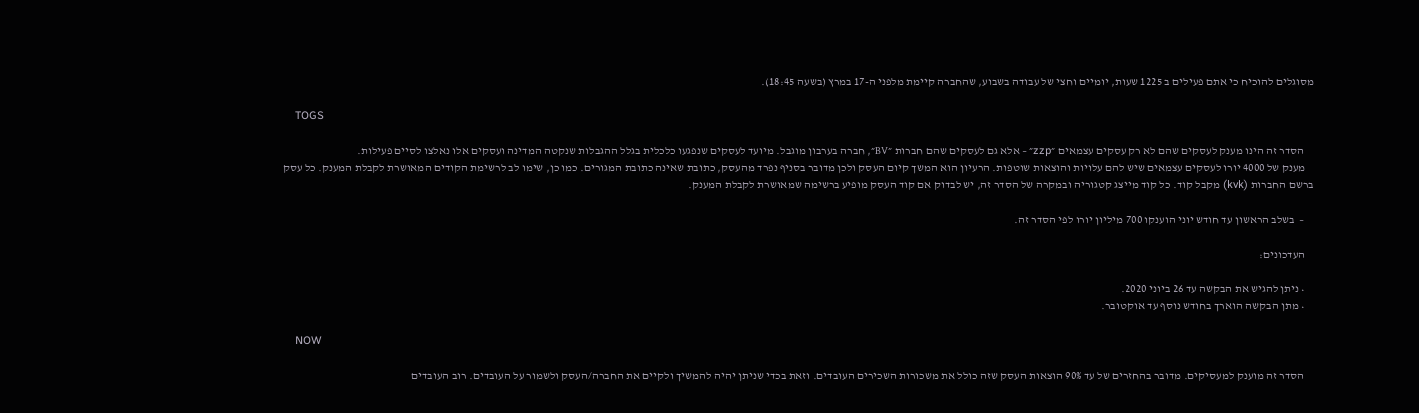מסוגלים להוכיח כי אתם פעילים ב 1225 שעות, יומיים וחצי של עבודה בשבוע, שהחברה קיימת מלפני ה-17 במרץ (בשעה 18:45).

    TOGS

    הסדר זה הינו מענק לעסקים שהם לא רק עסקים עצמאים ״zzp״ – אלא גם לעסקים שהם חברות ״BV״, חברה בערבון מוגבל. מיועד לעסקים שנפגעו כלכלית בגלל ההגבלות שנקטה המדינה ועסקים אלו נאלצו לסיים פעילות.
    מענק של 4000 יורו לעסקים עצמאים שיש להם עלויות והוצאות שוטפות. הרעיון הוא המשך קיום העסק ולכן מדובר בסניף נפרד מהעסק, כתובת שאינה כתובת המגורים. כמו כן, שימו לב לרשימת הקודים המאושרת לקבלת המענק. כל עסק ברשם החברות (kvk) מקבל קוד. כל קוד מייצג קטגוריה ובמקרה של הסדר זה, יש לבדוק אם קוד העסק מופיע ברשימה שמאושרת לקבלת המענק.

    –  בשלב הראשון עד חודש יוני הוענקו 700 מיליון יורו לפי הסדר זה.

    העדכונים:

    • ניתן להגיש את הבקשה עד 26 ביוני 2020.
    • מתן הבקשה הוארך בחודש נוסף עד אוקטובר.

    NOW

    הסדר זה מוענק למעסיקים. מדובר בהחזרים של עד 90% הוצאות העסק שזה כולל את משכורות השכירים העובדים. וזאת בכדי שניתן יהיה להמשיך ולקיים את החברה/העסק ולשמור על העובדים. רוב העובדים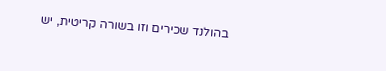בהולנד שכירים וזו בשורה קריטית, יש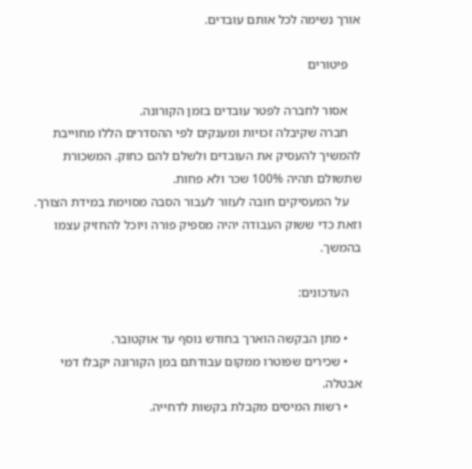אורך נשימה לכל אותם עובדים.

    פיטורים

    אסור לחברה לפטר עובדים בזמן הקורונה.
    חברה שקיבלה זכויות ומענקים לפי ההסדרים הללו מחוייבת להמשיך להעסיק את העובדים ולשלם להם כחוק. המשכורת שתשולם תהיה 100% שכר ולא פחות.
    על המעסיקים חובה לעזור לעבור הסבה מסוימת במידת הצורך. וזאת כדי ששוק העבודה יהיה מספיק פורה ויוכל להחזיק עצמו בהמשך.

    העדכונים:

    • מתן הבקשה הוארך בחודש נוסף עד אוקטובר.
    • שכירים שפוטרו ממקום עבודתם במן הקורונה יקבלו דמי אבטלה.
    • רשות המיסים מקבלת בקשות לדחייה.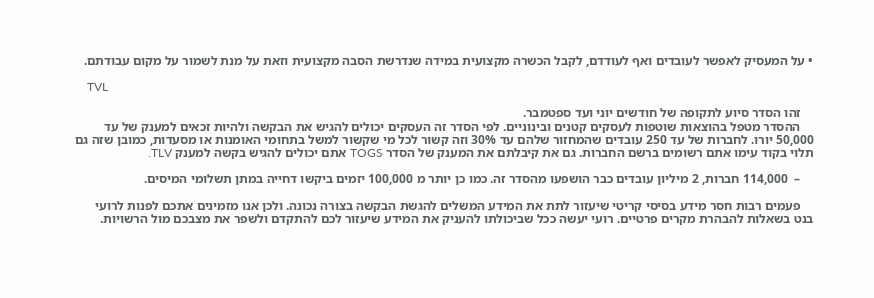• על המעסיק לאפשר לעובדים ואף לעודדם, לקבל הכשרה מקצועית במידה שנדרשת הסבה מקצועית וזאת על מנת לשמור על מקום עבודתם.

    TVL

    זהו הסדר סיוע לתקופה של חודשים יוני ועד ספטמבר.
    ההסדר מטפל בהוצאות שוטפות לעסקים קטנים ובינוניים. לפי הסדר זה העסקים יכולים להגיש את הבקשה ולהיות זכאים למענק של עד 50,000 יורו. לחברות של עד 250 עובדים שהמחזור שלהם עד 30% וזה קשור לכל מי שקשור למשל בתחומי האומנות או מסעדות, כמובן שזה גם תלוי בקוד עימו אתם רשומים ברשם החברות. גם את קיבלתם את המענק של הסדר TOGS אתם יכולים להגיש בקשה למענק TLV.

    –  114,000 חברות, 2 מיליון עובדים כבר הושפעו מהסדר זה. כמו כן יותר מ 100,000 יזמים ביקשו דחייה במתן תשלומי המיסים.

    פעמים רבות חסר מידע בסיסי קריטי שיעזור לתת את המידע המשלים להגשת הבקשה בצורה נכונה. ולכן אנו מזמינים אתכם לפנות לרועי בנט בשאלות להבהרת מקרים פרטיים. רועי יעשה ככל שביכולתו להעניק את המידע שיעזור לכם להתקדם ולשפר את מצבכם מול הרשויות.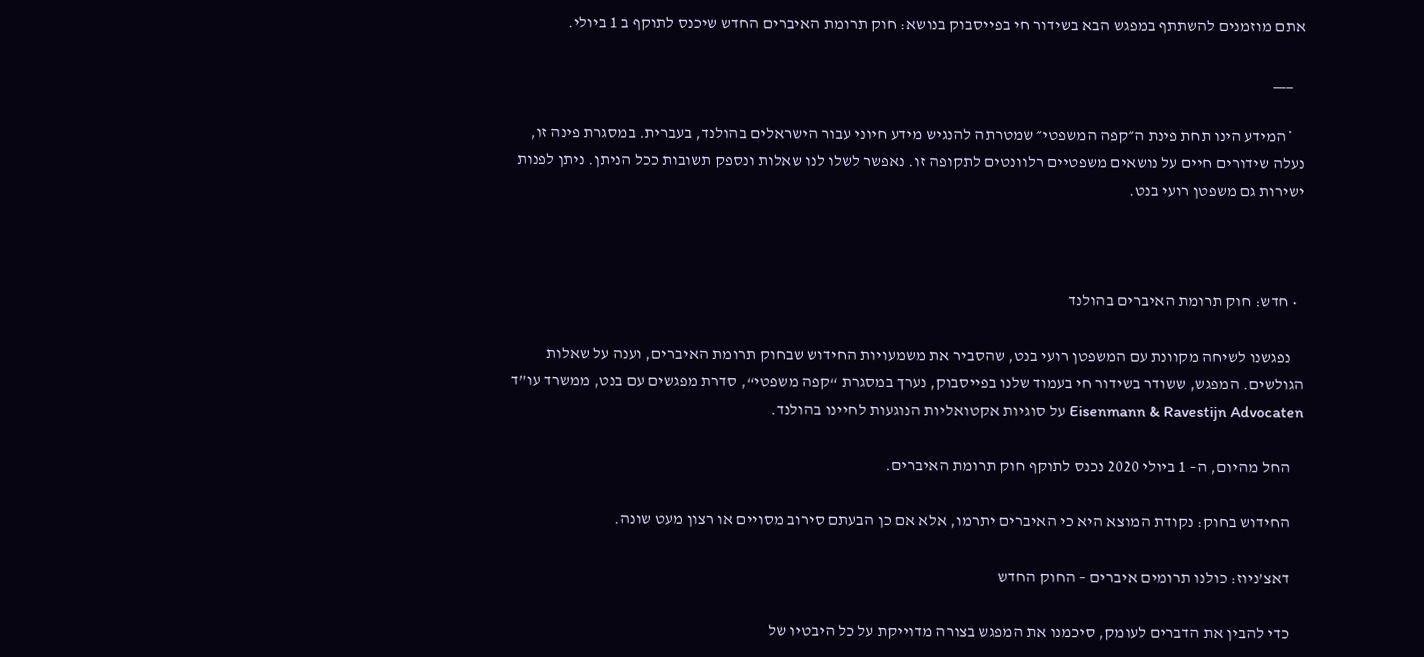אתם מוזמנים להשתתף במפגש הבא בשידור חי בפייסבוק בנושא: חוק תרומת האיברים החדש שיכנס לתוקף ב 1 ביולי.

    ___

    *המידע הינו תחת פינת ה״קפה המשפטי״ שמטרתה להנגיש מידע חיוני עבור הישראלים בהולנד, בעברית. במסגרת פינה זו, נעלה שידורים חיים על נושאים משפטיים רלוונטים לתקופה זו. נאפשר לשלו לנו שאלות ונספק תשובות ככל הניתן. ניתן לפנות ישירות גם משפטן רועי בנט.



  • חדש: חוק תרומת האיברים בהולנד

    נפגשנו לשיחה מקוונת עם המשפטן רועי בנט, שהסביר את משמעויות החידוש שבחוק תרומת האיברים, וענה על שאלות הגולשים. המפגש, ששודר בשידור חי בעמוד שלנו בפייסבוק, נערך במסגרת “קפה משפטי“, סדרת מפגשים עם בנט, ממשרד עו”ד Eisenmann & Ravestijn Advocaten על סוגיות אקטואליות הנוגעות לחיינו בהולנד.

    החל מהיום, ה– 1 ביולי 2020 נכנס לתוקף חוק תרומת האיברים.

    החידוש בחוק: נקודת המוצא היא כי האיברים יתרמו, אלא אם כן הבעתם סירוב מסויים או רצון מעט שונה.

    דאצ’ניוז: כולנו תרומים איברים – החוק החדש

    כדי להבין את הדברים לעומק, סיכמנו את המפגש בצורה מדוייקת על כל היבטיו של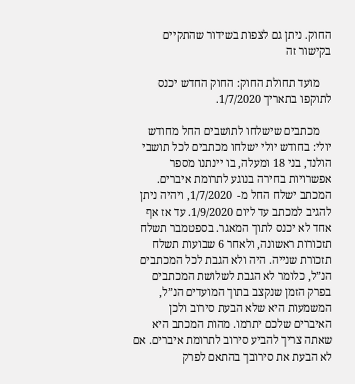החוק. ניתן גם לצפות בשידור שהתקיים בקישור זה

    מועד תחולת החוק: החוק החדש יכנס לתוקפו בתאריך 1/7/2020.

    מכתבים שישלחו לתושבים החל מחודש יולי: בחודש יולי ישלחו מכתבים לכל תושבי הולנד, בני 18 ומעלה, בו יינתנו מספר אפשרויות בחירה בנוגע לתרומת איברים. המכתב ישלח החל מ-  1/7/2020, ויהיה ניתן להגיב למכתב עד ליום 1/9/2020. עד אז אף אחד לא יכנס לתוך המאגר. בספטמבר תשלח תזכורות ראשונה, ולאחר 6 שבועות תשלח תזכורת שנייה. היה ולא הגבת לכל המכתבים הנ”ל, כלומר לא הגבת לשלושת המכתבים בפרק הזמן שנקצב בתוך המועדים הנ”ל, המשמעות היא שלא הבעת סירוב ולכן האיברים שלכם יתרמו. מהות המכתב היא שאתה צריך להביע סירוב לתרומת איברים. אם לא הבעת את סירובך בהתאם לפרק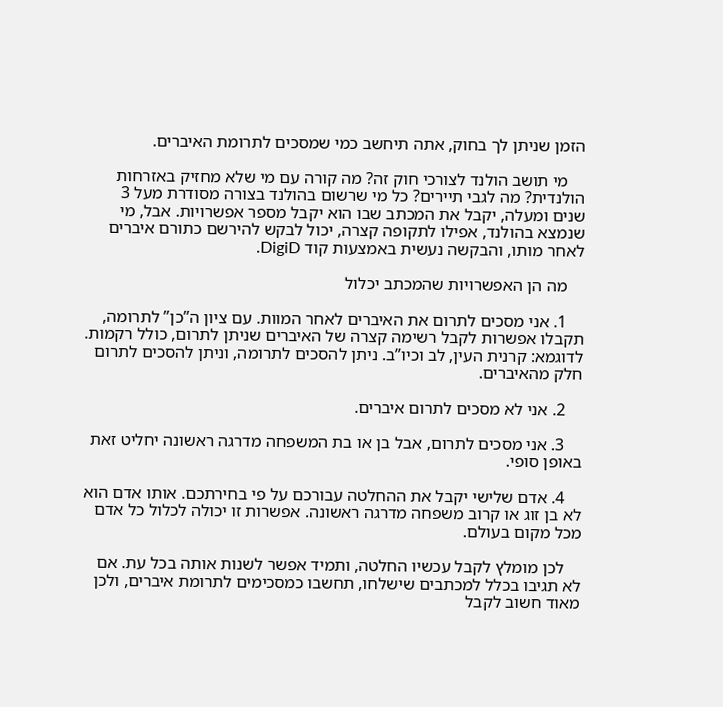הזמן שניתן לך בחוק, אתה תיחשב כמי שמסכים לתרומת האיברים.

    מי תושב הולנד לצורכי חוק זה? מה קורה עם מי שלא מחזיק באזרחות הולנדית? מה לגבי תיירים? כל מי שרשום בהולנד בצורה מסודרת מעל 3 שנים ומעלה, יקבל את המכתב שבו הוא יקבל מספר אפשרויות. אבל, מי שנמצא בהולנד, אפילו לתקופה קצרה, יכול לבקש להירשם כתורם איברים לאחר מותו, והבקשה נעשית באמצעות קוד DigiD.

    מה הן האפשרויות שהמכתב יכלול

    1. אני מסכים לתרום את האיברים לאחר המוות. עם ציון ה”כן” לתרומה, תקבלו אפשרות לקבל רשימה קצרה של האיברים שניתן לתרום, כולל רקמות. לדוגמא: קרנית העין, לב וכיו”ב. ניתן להסכים לתרומה, וניתן להסכים לתרום חלק מהאיברים.

    2. אני לא מסכים לתרום איברים.

    3. אני מסכים לתרום, אבל בן או בת המשפחה מדרגה ראשונה יחליט זאת באופן סופי.

    4. אדם שלישי יקבל את ההחלטה עבורכם על פי בחירתכם. אותו אדם הוא לא בן זוג או קרוב משפחה מדרגה ראשונה. אפשרות זו יכולה לכלול כל אדם מכל מקום בעולם.

    לכן מומלץ לקבל עכשיו החלטה, ותמיד אפשר לשנות אותה בכל עת. אם לא תגיבו בכלל למכתבים שישלחו, תחשבו כמסכימים לתרומת איברים, ולכן מאוד חשוב לקבל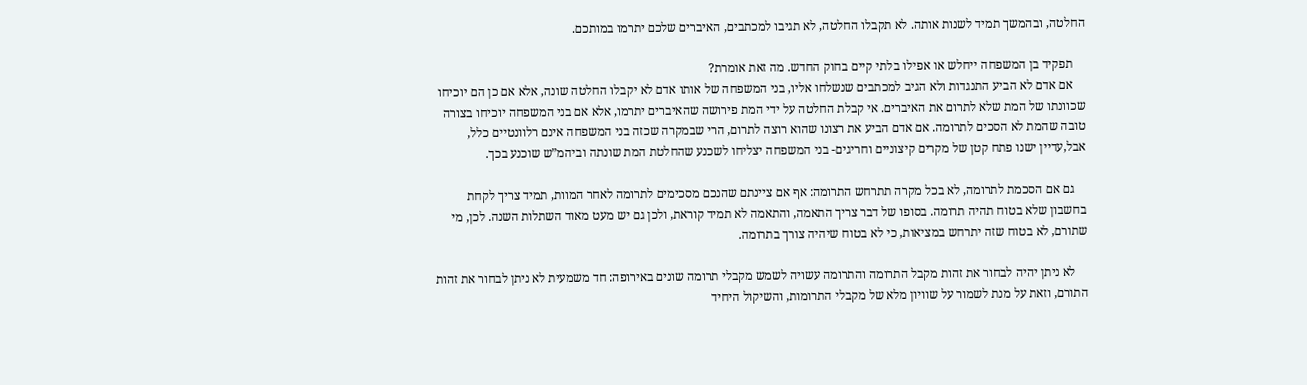החלטה, ובהמשך תמיד לשנות אותה. לא תקבלו החלטה, לא תגיבו למכתבים, האיברים שלכם יתרמו במותכם.

    תפקיד בן המשפחה ייחלש או אפילו בלתי קיים בחוק החדש. מה זאת אומרת?
    אם אדם לא הביע התנגדות ולא הגיב למכתבים שנשלחו אליו, בני המשפחה של אותו אדם לא יקבלו החלטה שונה, אלא אם כן הם יוכיחו שכוונתו של המת שלא לתרום את האיברים. אי קבלת החלטה על ידי המת פירושה שהאיברים יתרמו, אלא אם בני המשפחה יוכיחו בצורה טובה שהמת לא הסכים לתרומה. אם אדם הביע את רצונו שהוא רוצה לתרום, הרי שבמקרה שכזה בני המשפחה אינם רלוונטיים כלל, אבל,עדיין ישנו פתח קטן של מקרים קיצוניים וחריגים- בני המשפחה יצליחו לשכנע שהחלטת המת שונתה וביהמ”ש שוכנע בכך.

    גם אם הסכמת לתרומה, לא בכל מקרה תתרחש התרומה: אף אם ציינתם שהנכם מסכימים לתרומה לאחר המוות, תמיד צריך לקחת בחשבון שלא בטוח תהיה תרומה. בסופו של דבר צריך התאמה, והתאמה לא תמיד קוראת, ולכן גם יש מעט מאוד השתלות השנה. לכן, מי שתורם, לא בטוח שזה יתרחש במציאות, כי לא בטוח שיהיה צורך בתרומה.

    לא ניתן יהיה לבחור את זהות מקבל התרומה והתרומה עשויה לשמש מקבלי תרומה שונים באירופה: חד משמעית לא ניתן לבחור את זהות התורם, וזאת על מנת לשמור על שוויון מלא של מקבלי התרומות, והשיקול היחיד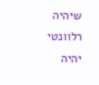שיהיה רלוונטי יהיה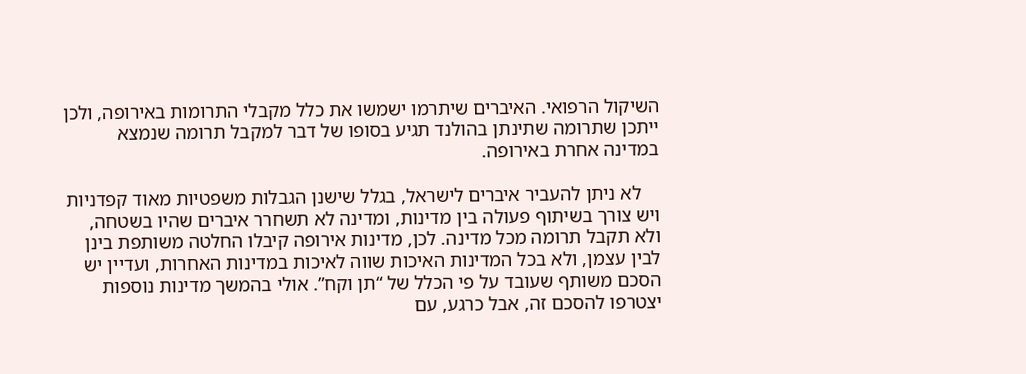השיקול הרפואי. האיברים שיתרמו ישמשו את כלל מקבלי התרומות באירופה, ולכן ייתכן שתרומה שתינתן בהולנד תגיע בסופו של דבר למקבל תרומה שנמצא במדינה אחרת באירופה.

    לא ניתן להעביר איברים לישראל, בגלל שישנן הגבלות משפטיות מאוד קפדניות ויש צורך בשיתוף פעולה בין מדינות, ומדינה לא תשחרר איברים שהיו בשטחה, ולא תקבל תרומה מכל מדינה. לכן, מדינות אירופה קיבלו החלטה משותפת בינן לבין עצמן, ולא בכל המדינות האיכות שווה לאיכות במדינות האחרות, ועדיין יש הסכם משותף שעובד על פי הכלל של “תן וקח”. אולי בהמשך מדינות נוספות יצטרפו להסכם זה, אבל כרגע, עם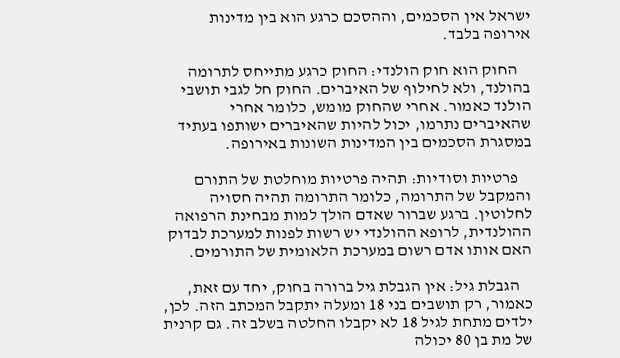ישראל אין הסכמים, וההסכם כרגע הוא בין מדינות אירופה בלבד.

    החוק הוא חוק הולנדי: החוק כרגע מתייחס לתרומה בהולנד, ולא לחילוף של האיברים. החוק חל לגבי תושבי הולנד כאמור. אחרי שהחוק מומש, כלומר אחרי שהאיברים נתרמו, יכול להיות שהאיברים ישותפו בעתיד במסגרת הסכמים בין המדינות השונות באירופה.

    פרטיות וסודיות: תהיה פרטיות מוחלטת של התורם והמקבל של התרומה, כלומר התרומה תהיה חסויה לחלוטין. ברגע שברור שאדם הולך למות מבחינת הרפואה ההולנדית, לרופא ההולנדי יש רשות לפנות למערכת לבדוק האם אותו אדם רשום במערכת הלאומית של התורמים.

    הגבלת גיל: אין הגבלת גיל ברורה בחוק, יחד עם זאת, כאמור, רק תושבים בני 18 ומעלה יתקבל המכתב הזה. לכן, ילדים מתחת לגיל 18 לא יקבלו החלטה בשלב זה. גם קרנית של מת בן 80 יכולה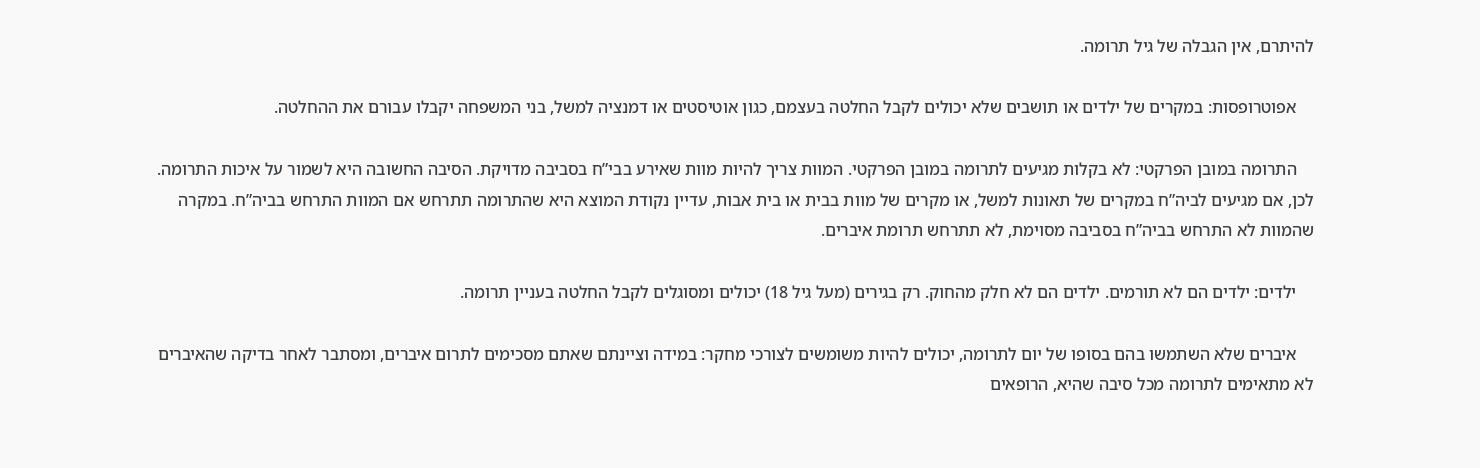להיתרם, אין הגבלה של גיל תרומה.

    אפוטרופסות: במקרים של ילדים או תושבים שלא יכולים לקבל החלטה בעצמם, כגון אוטיסטים או דמנציה למשל, בני המשפחה יקבלו עבורם את ההחלטה.

    התרומה במובן הפרקטי: לא בקלות מגיעים לתרומה במובן הפרקטי. המוות צריך להיות מוות שאירע בבי”ח בסביבה מדויקת. הסיבה החשובה היא לשמור על איכות התרומה. לכן, אם מגיעים לביה”ח במקרים של תאונות למשל, או מקרים של מוות בבית או בית אבות, עדיין נקודת המוצא היא שהתרומה תתרחש אם המוות התרחש בביה”ח. במקרה שהמוות לא התרחש בביה”ח בסביבה מסוימת, לא תתרחש תרומת איברים.

    ילדים: ילדים הם לא תורמים. ילדים הם לא חלק מהחוק. רק בגירים (מעל גיל 18) יכולים ומסוגלים לקבל החלטה בעניין תרומה.

    איברים שלא השתמשו בהם בסופו של יום לתרומה, יכולים להיות משומשים לצורכי מחקר: במידה וציינתם שאתם מסכימים לתרום איברים, ומסתבר לאחר בדיקה שהאיברים לא מתאימים לתרומה מכל סיבה שהיא, הרופאים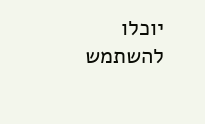יוכלו להשתמש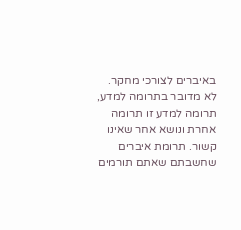באיברים לצורכי מחקר. לא מדובר בתרומה למדע, תרומה למדע זו תרומה אחרת ונושא אחר שאינו קשור. תרומת איברים שחשבתם שאתם תורמים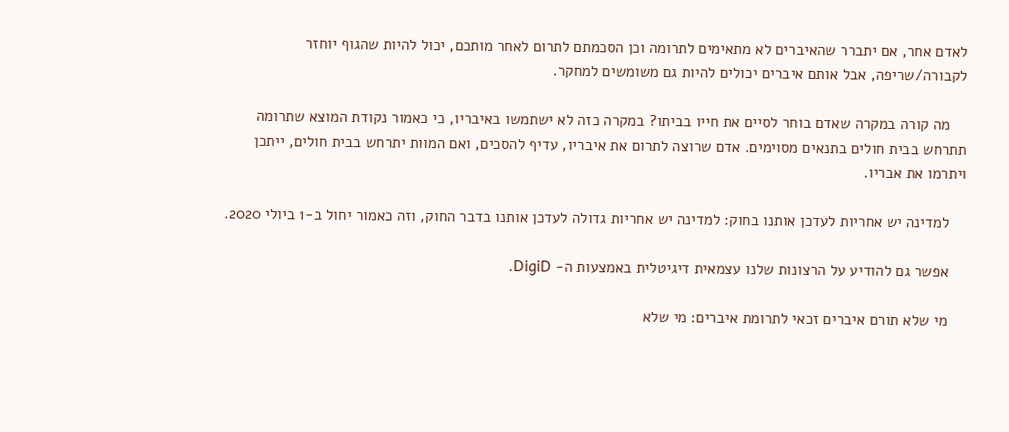לאדם אחר, אם יתברר שהאיברים לא מתאימים לתרומה וכן הסכמתם לתרום לאחר מותכם, יכול להיות שהגוף יוחזר לקבורה/שריפה, אבל אותם איברים יכולים להיות גם משומשים למחקר.

    מה קורה במקרה שאדם בוחר לסיים את חייו בביתו? במקרה כזה לא ישתמשו באיבריו, כי כאמור נקודת המוצא שתרומה תתרחש בבית חולים בתנאים מסוימים. אדם שרוצה לתרום את איבריו, עדיף להסכים, ואם המוות יתרחש בבית חולים, ייתכן ויתרמו את אבריו.

    למדינה יש אחריות לעדכן אותנו בחוק: למדינה יש אחריות גדולה לעדכן אותנו בדבר החוק, וזה כאמור יחול ב-1 ביולי 2020.

    אפשר גם להודיע על הרצונות שלנו עצמאית דיגיטלית באמצעות ה- DigiD.

    מי שלא תורם איברים זכאי לתרומת איברים: מי שלא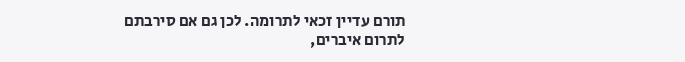תורם עדיין זכאי לתרומה. לכן גם אם סירבתם לתרום איברים,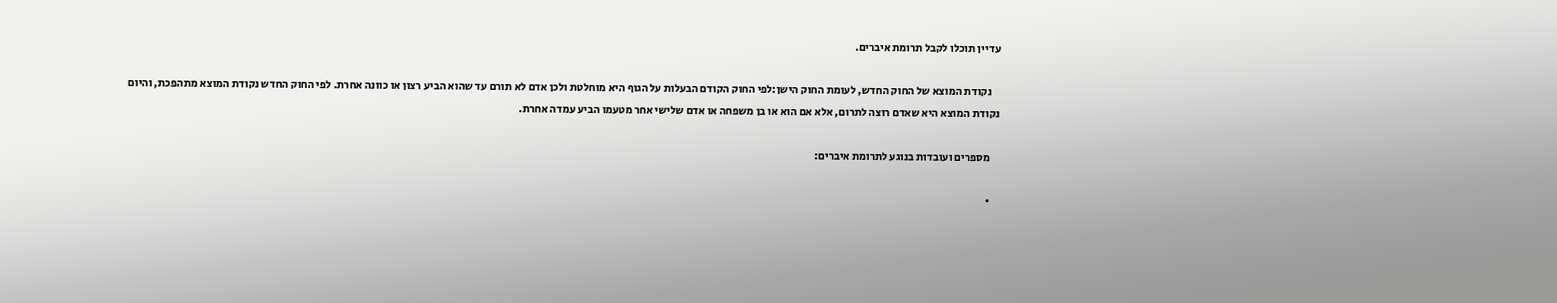עדיין תוכלו לקבל תרומת איברים.

    נקודת המוצא של החוק החדש, לעומת החוק הישן:לפי החוק הקודם הבעלות על הגוף היא מוחלטת ולכן אדם לא תורם עד שהוא הביע רצון או כוונה אחרת. לפי החוק החדש נקודת המוצא מתהפכת, והיום נקודת המוצא היא שאדם רוצה לתרום, אלא אם הוא או בן משפחה או אדם שלישי אחר מטעמו הביע עמדה אחרת.

    מספרים ועובדות בנוגע לתרומת איברים:

    •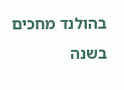בהולנד מחכים בשנה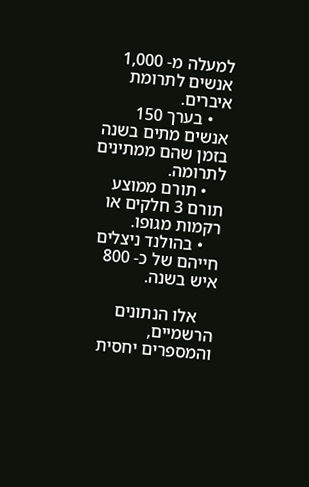למעלה מ- 1,000 אנשים לתרומת איברים.
    • בערך 150 אנשים מתים בשנה בזמן שהם ממתינים לתרומה.
    • תורם ממוצע תורם 3 חלקים או רקמות מגופו.
    • בהולנד ניצלים חייהם של כ- 800 איש בשנה.

    אלו הנתונים הרשמיים, והמספרים יחסית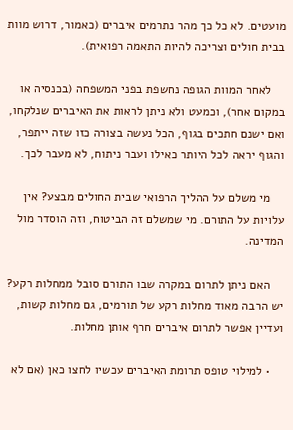מועטים. לא כל כך מהר נתרמים איברים (כאמור, דרוש מוות בבית חולים וצריכה להיות התאמה רפואית).

    לאחר המוות הגופה נחשפת בפני המשפחה (בכנסיה או במקום אחר), וכמעט ולא ניתן לראות את האיברים שנלקחו, ואם ישנם חתכים בגוף, הכל נעשה בצורה כזו שזה ייתפר, והגוף יראה לכל היותר כאילו ועבר ניתוח, לא מעבר לכך.

    מי משלם על ההליך הרפואי שבית החולים מבצע? אין עלויות על התורם. מי שמשלם זה הביטוח, וזה הוסדר מול המדינה.

    האם ניתן לתרום במקרה שבו התורם סובל ממחלות רקע? יש הרבה מאוד מחלות רקע של תורמים, גם מחלות קשות, ועדיין אפשר לתרום איברים חרף אותן מחלות.

    • למילוי טופס תרומת האיברים עכשיו לחצו כאן (אם לא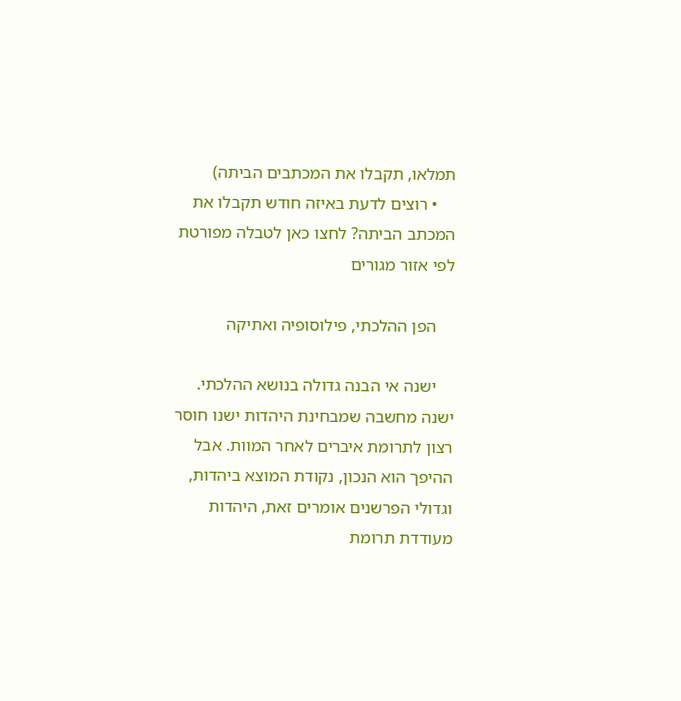תמלאו, תקבלו את המכתבים הביתה)
    • רוצים לדעת באיזה חודש תקבלו את המכתב הביתה? לחצו כאן לטבלה מפורטת לפי אזור מגורים

    הפן ההלכתי, פילוסופיה ואתיקה

    ישנה אי הבנה גדולה בנושא ההלכתי. ישנה מחשבה שמבחינת היהדות ישנו חוסר רצון לתרומת איברים לאחר המוות. אבל ההיפך הוא הנכון, נקודת המוצא ביהדות, וגדולי הפרשנים אומרים זאת, היהדות מעודדת תרומת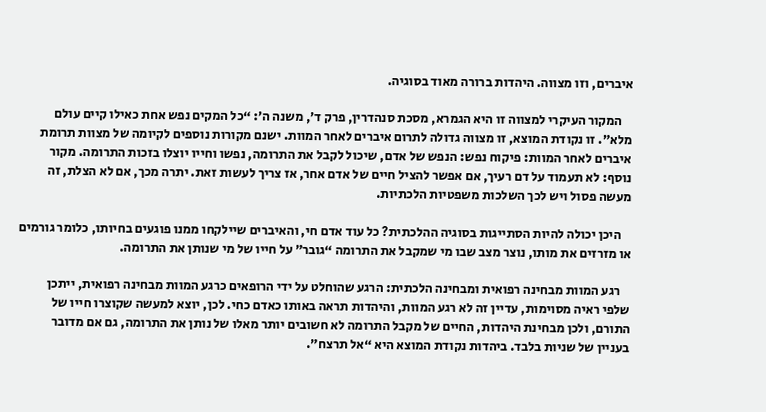איברים, וזו מצווה. היהדות ברורה מאוד בסוגיה.

    המקור העיקרי למצווה זו היא הגמרא, מסכת סנהדרין, פרק ד’, משנה ה’: “כל המקים נפש אחת כאילו קיים עולם מלא”. זו נקודת המוצא, זו מצווה גדולה לתרום איברים לאחר המוות. ישנם מקורות נוספים לקיומה של מצוות תרומת איברים לאחר המוות: פיקוח נפש: הנפש של אדם, שיכול לקבל את התרומה, נפשו וחייו יוצלו בזכות התרומה. מקור נוסף: לא תעמוד על דם רעיך, אם אפשר להציל חיים של אדם אחר, אז צריך לעשות זאת. יתרה מכך, אם לא הצלת, זה מעשה פסול ויש לכך השלכות משפטיות הלכתיות.

    היכן יכולה להיות הסתייגות בסוגיה ההלכתית? כל עוד אדם חי, והאיברים שיילקחו ממנו פוגעים בחיותו, כלומר גורמים או מזרזים את מותו, נוצר מצב שבו מי שמקבל את התרומה “גובר” על חייו של מי שנותן את התרומה.

    רגע המוות מבחינה רפואית ומבחינה הלכתית: הרגע שהוחלט על ידי הרופאים כרגע המוות מבחינה רפואית, ייתכן שלפי ראיה מסוימות, עדיין זה לא רגע המוות, והיהדות תראה באותו כאדם כחי. לכן, יוצא למעשה שקוצרו חייו של התורם, ולכן מבחינת היהדות, החיים של מקבל התרומה לא חשובים יותר מאלו של נותן את התרומה, גם אם מדובר בעניין של שניות בלבד. ביהדות נקודת המוצא היא “אל תרצח”.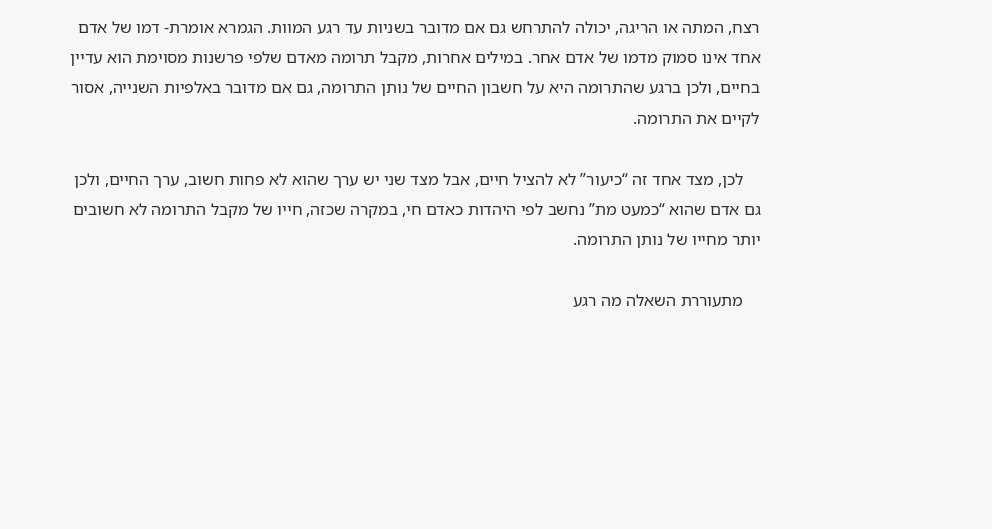רצח, המתה או הריגה, יכולה להתרחש גם אם מדובר בשניות עד רגע המוות. הגמרא אומרת- דמו של אדם אחד אינו סמוק מדמו של אדם אחר. במילים אחרות, מקבל תרומה מאדם שלפי פרשנות מסוימת הוא עדיין בחיים, ולכן ברגע שהתרומה היא על חשבון החיים של נותן התרומה, גם אם מדובר באלפיות השנייה, אסור לקיים את התרומה.

    לכן, מצד אחד זה “כיעור” לא להציל חיים, אבל מצד שני יש ערך שהוא לא פחות חשוב, ערך החיים, ולכן גם אדם שהוא “כמעט מת” נחשב לפי היהדות כאדם חי, במקרה שכזה, חייו של מקבל התרומה לא חשובים יותר מחייו של נותן התרומה.

    מתעוררת השאלה מה רגע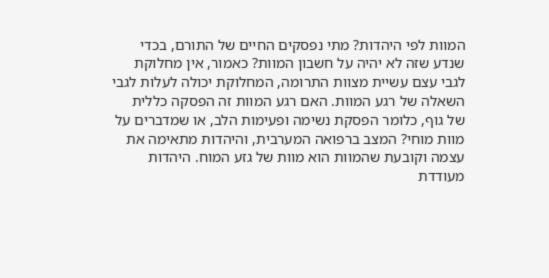המוות לפי היהדות? מתי נפסקים החיים של התורם, בכדי שנדע שזה לא יהיה על חשבון המוות? כאמור, אין מחלוקת לגבי עצם עשיית מצוות התרומה, המחלוקת יכולה לעלות לגבי השאלה של רגע המוות. האם רגע המוות זה הפסקה כללית של גוף, כלומר הפסקת נשימה ופעימות הלב, או שמדברים על מוות מוחי? המצב ברפואה המערבית, והיהדות מתאימה את עצמה וקובעת שהמוות הוא מוות של גזע המוח. היהדות מעודדת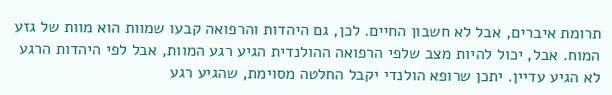תרומת איברים, אבל לא חשבון החיים. לכן, גם היהדות והרפואה קבעו שמוות הוא מוות של גזע המוח. אבל, יכול להיות מצב שלפי הרפואה ההולנדית הגיע רגע המוות, אבל לפי היהדות הרגע לא הגיע עדיין. יתכן שרופא הולנדי יקבל החלטה מסוימת, שהגיע רגע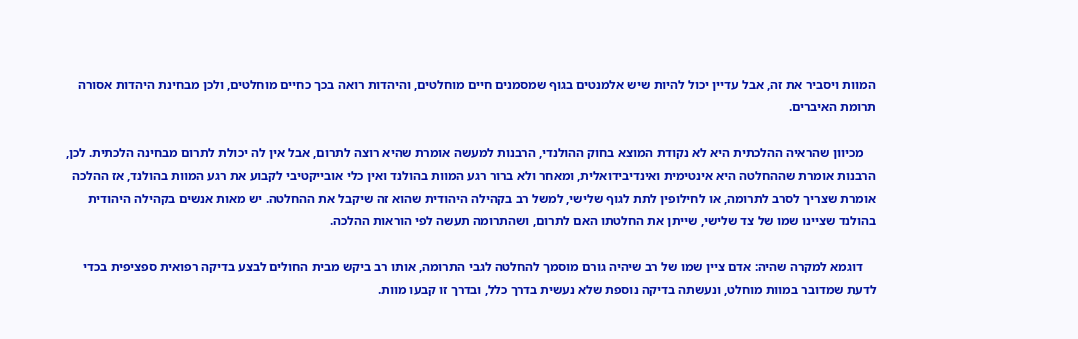המוות ויסביר את זה, אבל עדיין יכול להיות שיש אלמנטים בגוף שמסמנים חיים מוחלטים, והיהדות רואה בכך כחיים מוחלטים, ולכן מבחינת היהדות אסורה תרומת האיברים.

    מכיוון שהראיה ההלכתית היא לא נקודת המוצא בחוק ההולנדי, הרבנות למעשה אומרת שהיא רוצה לתרום, אבל אין לה יכולת לתרום מבחינה הלכתית. לכן, הרבנות אומרת שההחלטה היא אינטימית ואינדיבידואלית, ומאחר ולא ברור רגע המוות בהולנד ואין כלי אובייקטיבי לקבוע את רגע המוות בהולנד, אז ההלכה אומרת שצריך לסרב לתרומה, או לחילופין לתת לגוף שלישי, למשל רב בקהילה היהודית שהוא זה שיקבל את ההחלטה. יש מאות אנשים בקהילה היהודית בהולנד שציינו שמו של צד שלישי, שייתן את החלטתו האם לתרום, ושהתרומה תעשה לפי הוראות ההלכה.

    דוגמא למקרה שהיה: אדם ציין שמו של רב שיהיה גורם מוסמך להחלטה לגבי התרומה, אותו רב ביקש מבית החולים לבצע בדיקה רפואית ספציפית בכדי לדעת שמדובר במוות מוחלט, ונעשתה בדיקה נוספת שלא נעשית בדרך כלל, ובדרך זו קבעו מוות.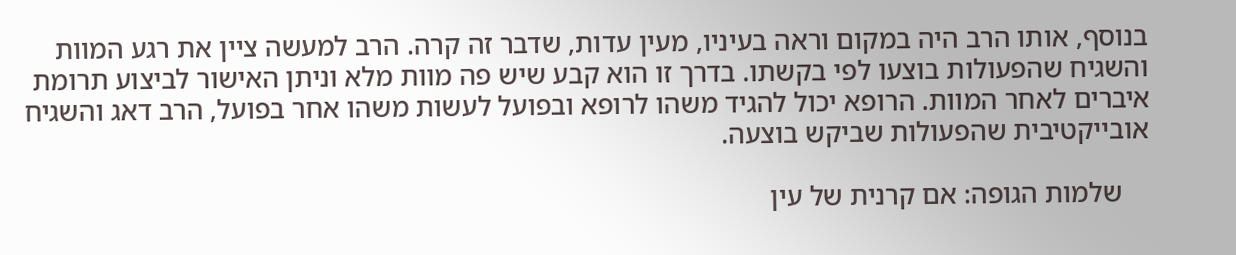בנוסף, אותו הרב היה במקום וראה בעיניו, מעין עדות, שדבר זה קרה. הרב למעשה ציין את רגע המוות והשגיח שהפעולות בוצעו לפי בקשתו. בדרך זו הוא קבע שיש פה מוות מלא וניתן האישור לביצוע תרומת איברים לאחר המוות. הרופא יכול להגיד משהו לרופא ובפועל לעשות משהו אחר בפועל, הרב דאג והשגיח אובייקטיבית שהפעולות שביקש בוצעה.

    שלמות הגופה: אם קרנית של עין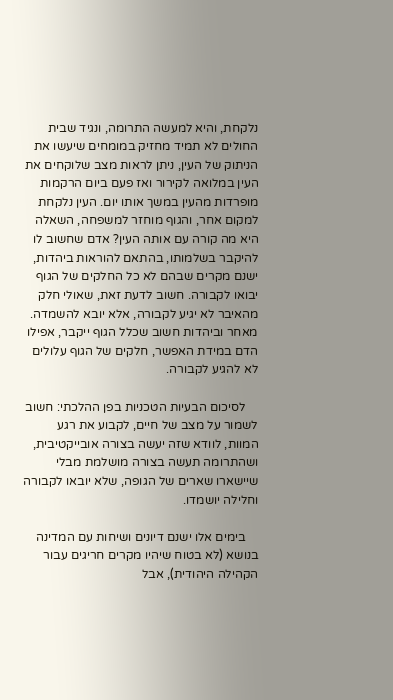נלקחת, והיא למעשה התרומה, ונגיד שבית החולים לא תמיד מחזיק במומחים שיעשו את הניתוק של העין, ניתן לראות מצב שלוקחים את העין במלואה לקירור ואז פעם ביום הרקמות מופרדות מהעין במשך אותו יום. העין נלקחת למקום אחר, והגוף מוחזר למשפחה, השאלה היא מה קורה עם אותה העין? אדם שחשוב לו להיקבר בשלמותו, בהתאם להוראות ביהדות, ישנם מקרים שבהם לא כל החלקים של הגוף יבואו לקבורה. חשוב לדעת זאת, שאולי חלק מהאיבר לא יגיע לקבורה, אלא יובא להשמדה. מאחר וביהדות חשוב שכלל הגוף ייקבר, אפילו הדם במידת האפשר, חלקים של הגוף עלולים לא להגיע לקבורה.

    לסיכום הבעיות הטכניות בפן ההלכתי: חשוב לשמור על מצב של חיים, לקבוע את רגע המוות, לוודא שזה יעשה בצורה אובייקטיבית, ושהתרומה תעשה בצורה מושלמת מבלי שיישארו שארים של הגופה, שלא יובאו לקבורה וחלילה יושמדו.

    בימים אלו ישנם דיונים ושיחות עם המדינה בנושא (לא בטוח שיהיו מקרים חריגים עבור הקהילה היהודית), אבל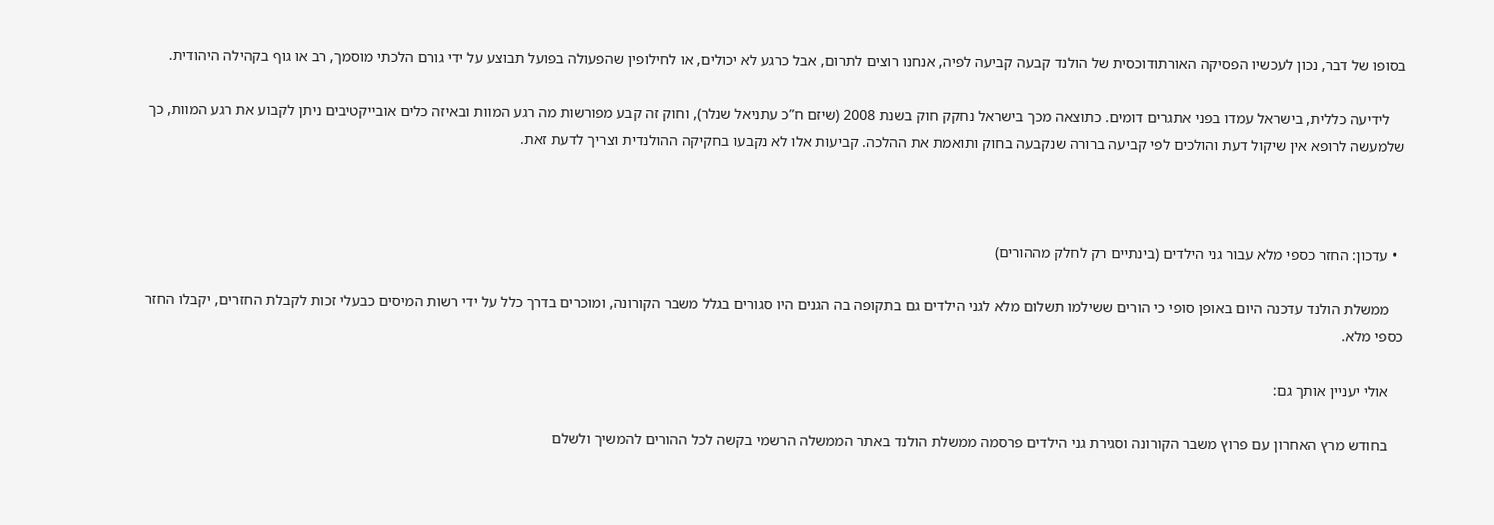בסופו של דבר, נכון לעכשיו הפסיקה האורתודוכסית של הולנד קבעה קביעה לפיה, אנחנו רוצים לתרום, אבל כרגע לא יכולים, או לחילופין שהפעולה בפועל תבוצע על ידי גורם הלכתי מוסמך, רב או גוף בקהילה היהודית.

    לידיעה כללית, בישראל עמדו בפני אתגרים דומים. כתוצאה מכך בישראל נחקק חוק בשנת 2008 (שיזם ח”כ עתניאל שנלר), וחוק זה קבע מפורשות מה רגע המוות ובאיזה כלים אובייקטיבים ניתן לקבוע את רגע המוות, כך שלמעשה לרופא אין שיקול דעת והולכים לפי קביעה ברורה שנקבעה בחוק ותואמת את ההלכה. קביעות אלו לא נקבעו בחקיקה ההולנדית וצריך לדעת זאת.



  • עדכון: החזר כספי מלא עבור גני הילדים (בינתיים רק לחלק מההורים)

    ממשלת הולנד עדכנה היום באופן סופי כי הורים ששילמו תשלום מלא לגני הילדים גם בתקופה בה הגנים היו סגורים בגלל משבר הקורונה, ומוכרים בדרך כלל על ידי רשות המיסים כבעלי זכות לקבלת החזרים, יקבלו החזר כספי מלא.

    אולי יעניין אותך גם:

    בחודש מרץ האחרון עם פרוץ משבר הקורונה וסגירת גני הילדים פרסמה ממשלת הולנד באתר הממשלה הרשמי בקשה לכל ההורים להמשיך ולשלם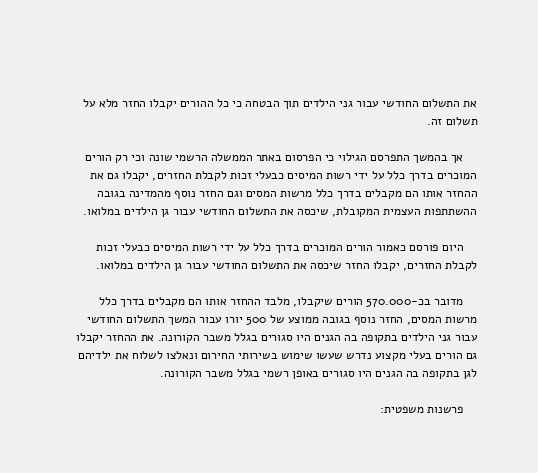את התשלום החודשי עבור גני הילדים תוך הבטחה כי כל ההורים יקבלו החזר מלא על תשלום זה.

    אך בהמשך התפרסם הגילוי כי הפרסום באתר הממשלה הרשמי שונה וכי רק הורים המוכרים בדרך כלל על ידי רשות המיסים כבעלי זכות לקבלת החזרים, יקבלו גם את ההחזר אותו הם מקבלים בדרך כלל מרשות המסים וגם החזר נוסף מהמדינה בגובה ההשתתפות העצמית המקובלת, שיכסה את התשלום החודשי עבור גן הילדים במלואו.

    היום פורסם כאמור הורים המוכרים בדרך כלל על ידי רשות המיסים כבעלי זכות לקבלת החזרים, יקבלו החזר שיכסה את התשלום החודשי עבור גן הילדים במלואו.

    מדובר בכ-570.000 הורים שיקבלו, מלבד ההחזר אותו הם מקבלים בדרך כלל מרשות המסים, החזר נוסף בגובה ממוצע של 500 יורו עבור המשך התשלום החודשי עבור גני הילדים בתקופה בה הגנים היו סגורים בגלל משבר הקורונה. את ההחזר יקבלו גם הורים בעלי מקצוע נדרש שעשו שימוש בשירותי החירום ונאלצו לשלוח את ילדיהם לגן בתקופה בה הגנים היו סגורים באופן רשמי בגלל משבר הקורונה.

    פרשנות משפטית: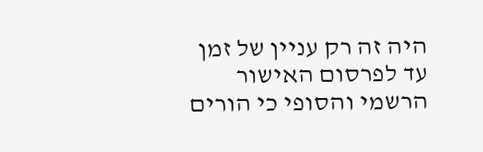היה זה רק עניין של זמן עד לפרסום האישור הרשמי והסופי כי הורים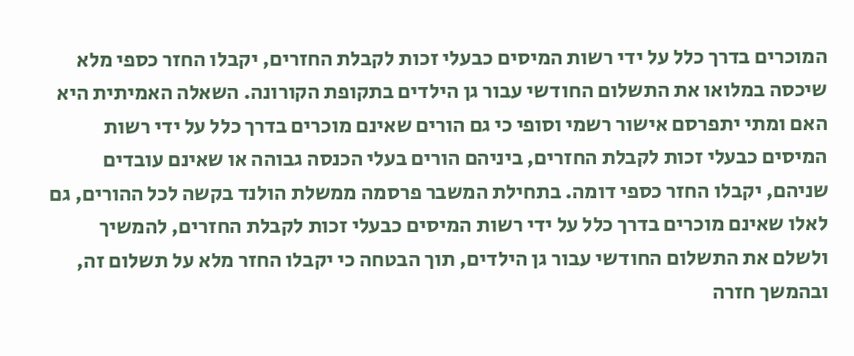המוכרים בדרך כלל על ידי רשות המיסים כבעלי זכות לקבלת החזרים, יקבלו החזר כספי מלא שיכסה במלואו את התשלום החודשי עבור גן הילדים בתקופת הקורונה. השאלה האמיתית היא האם ומתי יתפרסם אישור רשמי וסופי כי גם הורים שאינם מוכרים בדרך כלל על ידי רשות המיסים כבעלי זכות לקבלת החזרים, ביניהם הורים בעלי הכנסה גבוהה או שאינם עובדים שניהם, יקבלו החזר כספי דומה. בתחילת המשבר פרסמה ממשלת הולנד בקשה לכל ההורים, גם לאלו שאינם מוכרים בדרך כלל על ידי רשות המיסים כבעלי זכות לקבלת החזרים, להמשיך ולשלם את התשלום החודשי עבור גן הילדים, תוך הבטחה כי יקבלו החזר מלא על תשלום זה, ובהמשך חזרה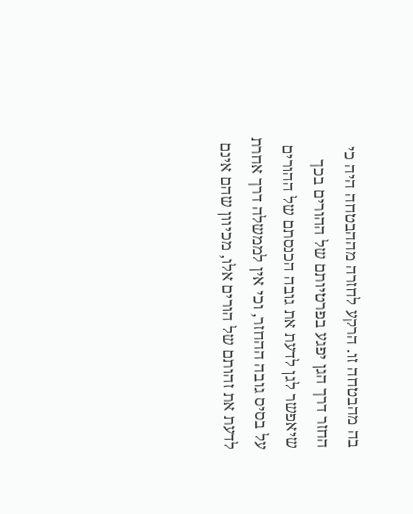בה מהבטחה זו. הרקע לחזרה מההבטחה היה כי החזר דרך הגן יפגע בפרטיותם של ההורים בכך שיאפשר לגן לדעת את גובה הכנסתם של ההורים על בסיס גובה ההחזר, וכי אין לממשלה דרך אחרת לדעת את זהותם של הורים אלו, מכיוון שהם אינם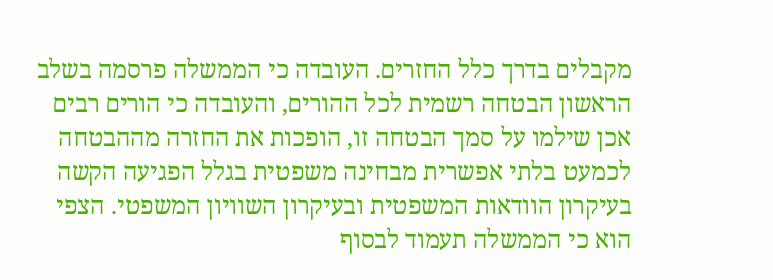מקבלים בדרך כלל החזרים. העובדה כי הממשלה פרסמה בשלב הראשון הבטחה רשמית לכל ההורים, והעובדה כי הורים רבים אכן שילמו על סמך הבטחה זו, הופכות את החזרה מההבטחה לכמעט בלתי אפשרית מבחינה משפטית בגלל הפגיעה הקשה בעיקרון הוודאות המשפטית ובעיקרון השוויון המשפטי. הצפי הוא כי הממשלה תעמוד לבסוף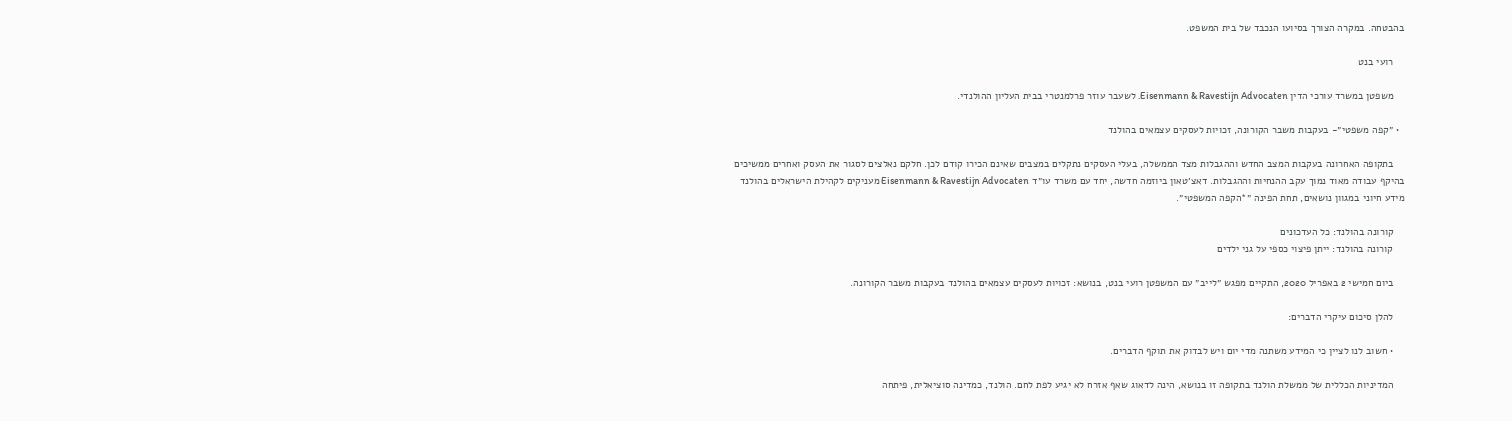בהבטחה. במקרה הצורך בסיועו הנכבד של בית המשפט.

    רועי בנט

    משפטן במשרד עורכי הדין Eisenmann & Ravestijn Advocaten. לשעבר עוזר פרלמנטרי בבית העליון ההולנדי.

  • ״קפה משפטי״- בעקבות משבר הקורונה, זכויות לעסקים עצמאים בהולנד

    בתקופה האחרונה בעקבות המצב החדש וההגבלות מצד הממשלה, בעלי העסקים נתקלים במצבים שאינם הכירו קודם לכן. חלקם נאלצים לסגור את העסק ואחרים ממשיכים בהיקף עבודה מאוד נמוך עקב ההנחיות וההגבלות. דאצ׳טאון ביוזמה חדשה, יחד עם משרד עו״ד Eisenmann & Ravestijn Advocaten מעניקים לקהילת הישראלים בהולנד מידע חיוני במגוון נושאים, תחת הפינה ״*הקפה המשפטי״.

    קורונה בהולנד: כל העדכונים
    קורונה בהולנד: ייתן פיצוי כספי על גני ילדים

    ביום חמישי 2 באפריל 2020, התקיים מפגש ״לייב״ עם המשפטן רועי בנט, בנושא: זכויות לעסקים עצמאים בהולנד בעקבות משבר הקורונה.

    להלן סיכום עיקרי הדברים:

    • חשוב לנו לציין כי המידע משתנה מדי יום ויש לבדוק את תוקף הדברים.

    המדיניות הכללית של ממשלת הולנד בתקופה זו בנושא, הינה לדאוג שאף אזרח לא יגיע לפת לחם. הולנד, כמדינה סוציאלית, פיתחה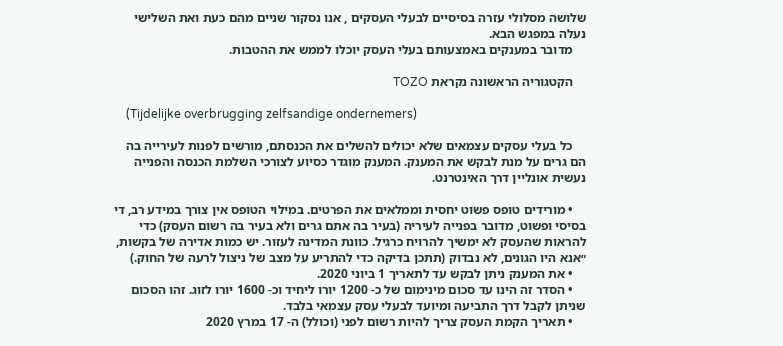שלושה מסלולי עזרה בסיסיים לבעלי העסקים , אנו נסקור שניים מהם כעת ואת השלישי נעלה במפגש הבא.
    מדובר במענקים באמצעותם בעלי העסק יוכלו לממש את ההטבות.

    הקטגוריה הראשונה נקראת TOZO

    (Tijdelijke overbrugging zelfsandige ondernemers)

    כל בעלי עסקים עצמאים שלא יכולים להשלים את הכנסתם, מורשים לפנות לעירייה בה הם גרים על מנת לבקש את המענק. המענק מוגדר כסיוע לצורכי השלמת הכנסה והפנייה נעשית אונליין דרך האינטרנט.

    • מורידים טופס פשוט יחסית וממלאים את הפרטים. במילוי הטופס אין צורך במידע רב, די בסיסי ופשוט, מדובר בפנייה לעיריה (בעיר בה אתם גרים ולא בעיר בה רשום העסק) כדי להראות שהעסק לא ימשיך להרויח כרגיל. כוונת המדינה לעזור. יש כמות אדירה של בקשות, ״אנא היו הגונים, לא נבדוק (תתכן בדיקה כדי להתריע על מצב של ניצול לרעה של החוק.)
    • את המענק ניתן לבקש עד לתאריך 1 ביוני 2020.
    • הסדר זה הינו עד סכום מינימום של כ- 1200 יורו ליחיד וכ- 1600 יורו לזוג. זהו הסכום שניתן לקבל דרך התביעה ומיועד לבעלי עסק עצמאי בלבד.
    • תאריך הקמת העסק צריך להיות רשום לפני (וכולל) ה- 17 במרץ 2020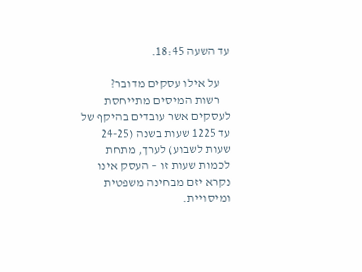עד השעה 18:45.

    על אילו עסקים מדובר?
    רשות המיסים מתייחסת לעסקים אשר עובדים בהיקף של עד 1225 שעות בשנה (24-25 שעות לשבוע) לערך, מתחת לכמות שעות זו – העסק אינו נקרא יזם מבחינה משפטית ומיסויית.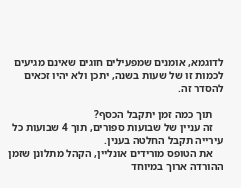לדוגמא, אומנים שמפעילים חוגים שאינם מגיעים לכמות זו של שעות בשנה, יתכן ולא יהיו זכאים להסדר זה.

    תוך כמה זמן יתקבל הכסף?
    זה עניין של שבועות ספורים, תוך 4 שבועות כל עירייה תקבל החלטה בענין.
    את הטופס מורידים אונליין, הקהל מתלונן שזמן ההורדה ארוך במיוחד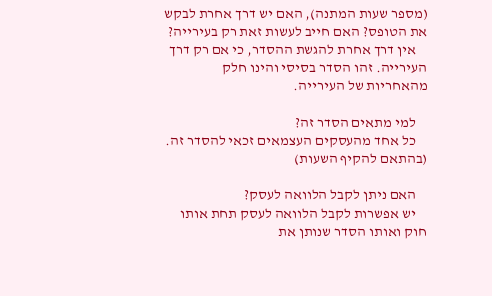(מספר שעות המתנה), האם יש דרך אחרת לבקש את הטופס? האם חייב לעשות זאת רק בעירייה?
    אין דרך אחרת להגשת ההסדר, כי אם רק דרך העירייה. זהו הסדר בסיסי והינו חלק מהאחריות של העירייה.

    למי מתאים הסדר זה?
    כל אחד מהעסקים העצמאים זכאי להסדר זה. (בהתאם להקיף השעות)

    האם ניתן לקבל הלוואה לעסק?
    יש אפשרות לקבל הלוואה לעסק תחת אותו חוק ואותו הסדר שנותן את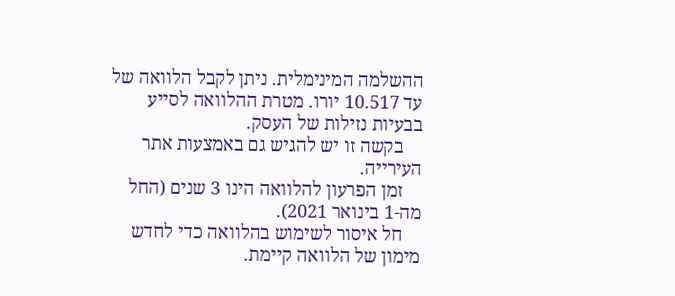ההשלמה המינימלית. ניתן לקבל הלוואה של עד 10.517 יורו. מטרת ההלוואה לסייע בבעיות נזילות של העסק.
    בקשה זו יש להגיש גם באמצעות אתר העירייה.
    זמן הפרעון להלוואה הינו 3 שנים (החל מה-1 בינואר 2021).
    חל איסור לשימוש בהלוואה כדי לחדש מימון של הלוואה קיימת.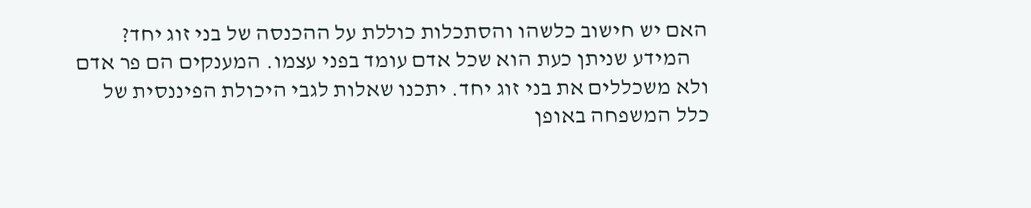האם יש חישוב כלשהו והסתכלות כוללת על ההכנסה של בני זוג יחד?
    המידע שניתן כעת הוא שכל אדם עומד בפני עצמו. המענקים הם פר אדם ולא משכללים את בני זוג יחד. יתכנו שאלות לגבי היכולת הפיננסית של כלל המשפחה באופן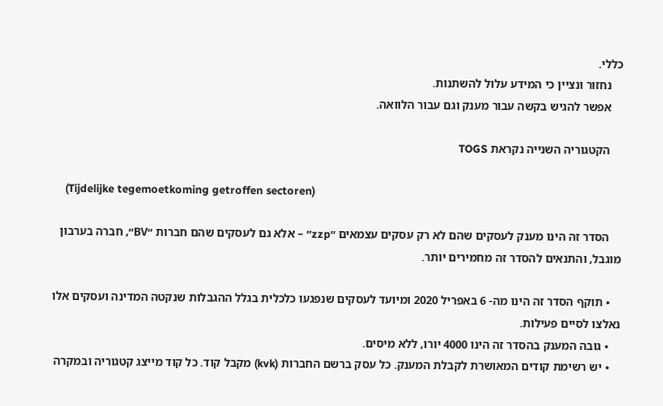כללי.
    נחזור ונציין כי המידע עלול להשתנות.
    אפשר להגיש בקשה עבור מענק וגם עבור הלוואה.

    הקטגוריה השנייה נקראת TOGS

    (Tijdelijke tegemoetkoming getroffen sectoren)

    הסדר זה הינו מענק לעסקים שהם לא רק עסקים עצמאים ״zzp״ – אלא גם לעסקים שהם חברות ״BV״, חברה בערבון מוגבל, והתנאים להסדר זה מחמירים יותר.

    • תוקף הסדר זה הינו מה- 6 באפריל 2020 ומיועד לעסקים שנפגעו כלכלית בגלל ההגבלות שנקטה המדינה ועסקים אלו נאלצו לסיים פעילות.
    • גובה המענק בהסדר זה הינו 4000 יורו, ללא מיסים.
    • יש רשימת קודים המאושרת לקבלת המענק. כל עסק ברשם החברות (kvk) מקבל קוד. כל קוד מייצג קטגוריה ובמקרה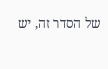של הסדר זה, יש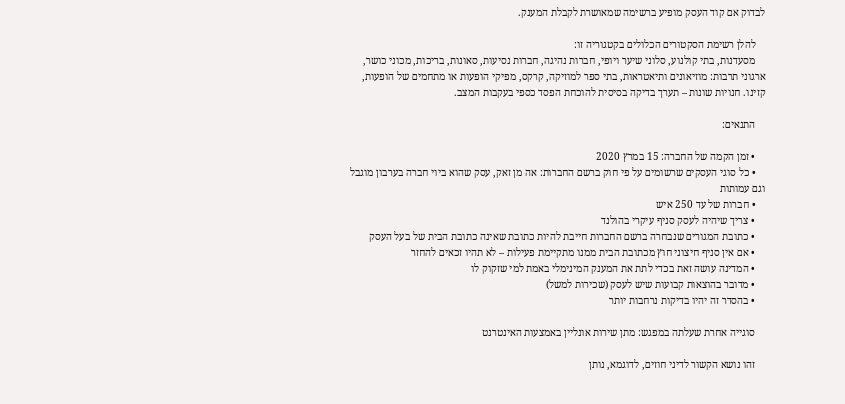לבדוק אם קוד העסק מופיע ברשימה שמאושרת לקבלת המענק.

    להלן רשימת הסקטורים הכלולים בקטגוריה זו:
    מסעדנות, בתי קולנוע, סלוני שיער ויופי, חברות נהיגה, חברות נסיעות, סאונות, בריכות, מכוני כושר, ארגוני תרבות: מוזיאונים ותיאטראות, בתי ספר למוזיקה, קרקס, מפיקי הופעות או מתחמים של הופעות, קזינו. חנויות שונות – תערך בדיקה בסיסית להוכחת הפסד כספי בעקבות המצב.

    התנאים:

    • זמן הקמה של החברה: 15 במרץ 2020
    • כל סוגי העסקים שרשומים על פי חוק ברשם החברות: אה מן זאק, עסק שהוא ביוי חברה בערבון מוגבל וגם עמותות
    • חברות של עד 250 איש
    • צריך שיהיה לעסק סניף עיקרי בהולנד
    • כתובת המגורים שנבחרה ברשם החברות חייבת להיות כתובת שאינה כתובת הבית של בעל העסק
    • אם אין סניף חיצוני חוץ מכתובת הבית ממנו מתקיימת פעילות – לא תהיו זכאים להחזר
    • המדינה עושה זאת בכדי לתת את המענק המינימלי באמת למי שזקוק לו
    • מדובר בהוצאות קבועות שיש לעסק (שכירות למשל)
    • בהסדר זה יהיו בדיקות נרחבות יותר

    סוגייה אחרת שעלתה במפגש: מתן שירות אונליין באמצעות האינטרנט

    זהו נושא הקשור לדיני חוזים, לדוגמא, נותן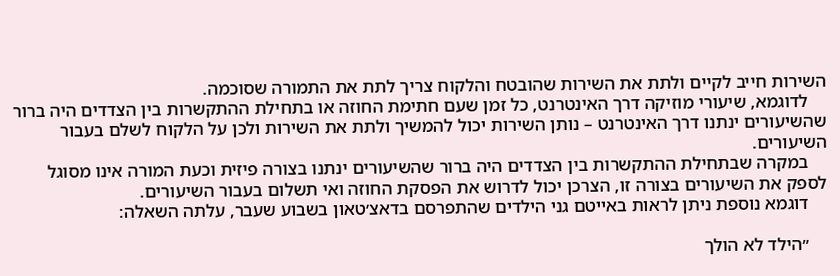השירות חייב לקיים ולתת את השירות שהובטח והלקוח צריך לתת את התמורה שסוכמה.
    לדוגמא, שיעורי מוזיקה דרך האינטרנט, כל זמן שעם חתימת החוזה או בתחילת ההתקשרות בין הצדדים היה ברור שהשיעורים ינתנו דרך האינטרנט – נותן השירות יכול להמשיך ולתת את השירות ולכן על הלקוח לשלם בעבור השיעורים.
    במקרה שבתחילת ההתקשרות בין הצדדים היה ברור שהשיעורים ינתנו בצורה פיזית וכעת המורה אינו מסוגל לספק את השיעורים בצורה זו, הצרכן יכול לדרוש את הפסקת החוזה ואי תשלום בעבור השיעורים.
    דוגמא נוספת ניתן לראות באייטם גני הילדים שהתפרסם בדאצ׳טאון בשבוע שעבר, עלתה השאלה:

    ״הילד לא הולך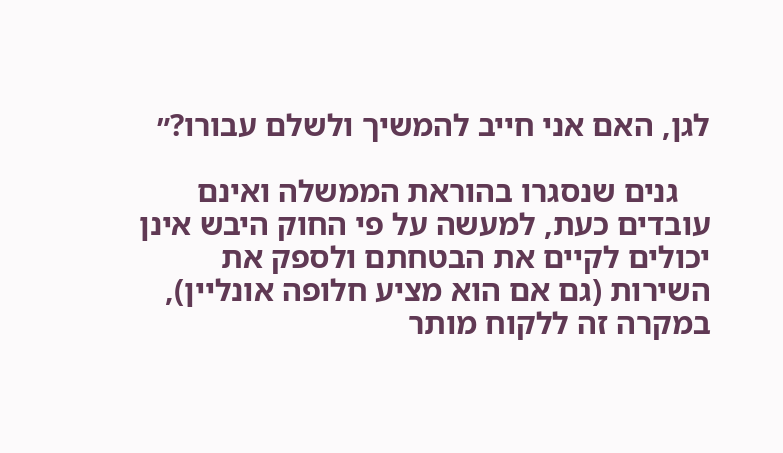לגן, האם אני חייב להמשיך ולשלם עבורו?״

    גנים שנסגרו בהוראת הממשלה ואינם עובדים כעת, למעשה על פי החוק היבש אינן יכולים לקיים את הבטחתם ולספק את השירות (גם אם הוא מציע חלופה אונליין), במקרה זה ללקוח מותר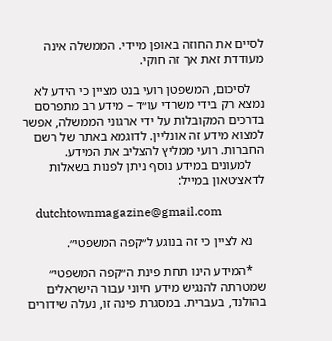לסיים את החוזה באופן מיידי. הממשלה אינה מעודדת זאת אך זה חוקי.

    לסיכום, המשפטן רועי בנט מציין כי הידע לא נמצא רק בידי משרדי עו״ד – מידע רב מתפרסם בדרכים המקובלות על ידי ארגוני הממשלה, אפשר למצוא מידע זה אונליין. לדוגמא באתר של רשם החברות. רועי ממליץ להצליב את המידע.
    למעונים במידע נוסף ניתן לפנות בשאלות לדאצ׳טאון במייל:

    dutchtownmagazine@gmail.com

    נא לציין כי זה בנוגע ל״קפה המשפטי״.

    *המידע הינו תחת פינת ה״קפה המשפטי״ שמטרתה להנגיש מידע חיוני עבור הישראלים בהולנד, בעברית. במסגרת פינה זו, נעלה שידורים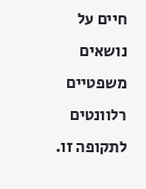חיים על נושאים משפטיים רלוונטים לתקופה זו.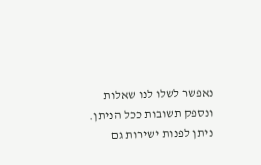נאפשר לשלו לנו שאלות ונספק תשובות ככל הניתן. ניתן לפנות ישירות גם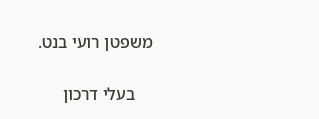משפטן רועי בנט.

    בעלי דרכון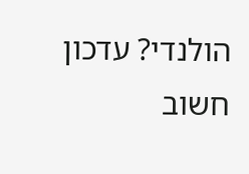הולנדי? עדכון חשוב